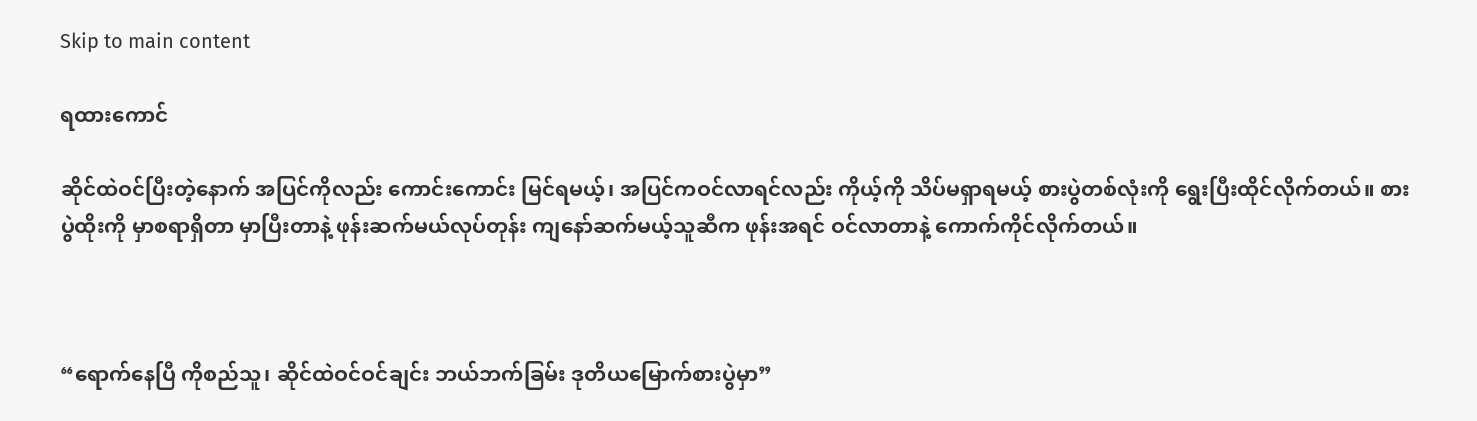Skip to main content

ရထားကောင်

ဆိုင်ထဲဝင်ပြီးတဲ့နောက် အပြင်ကိုလည်း ကောင်းကောင်း မြင်ရမယ့်၊ အပြင်ကဝင်လာရင်လည်း ကိုယ့်ကို သိပ်မရှာရမယ့် စားပွဲတစ်လုံးကို ရွေးပြီးထိုင်လိုက်တယ်။ စားပွဲထိုးကို မှာစရာရှိတာ မှာပြီးတာနဲ့ ဖုန်းဆက်မယ်လုပ်တုန်း ကျနော်ဆက်မယ့်သူဆီက ဖုန်းအရင် ဝင်လာတာနဲ့ ကောက်ကိုင်လိုက်တယ်။



“ရောက်နေပြီ ကိုစည်သူ၊ ဆိုင်ထဲဝင်ဝင်ချင်း ဘယ်ဘက်ခြမ်း ဒုတိယမြောက်စားပွဲမှာ”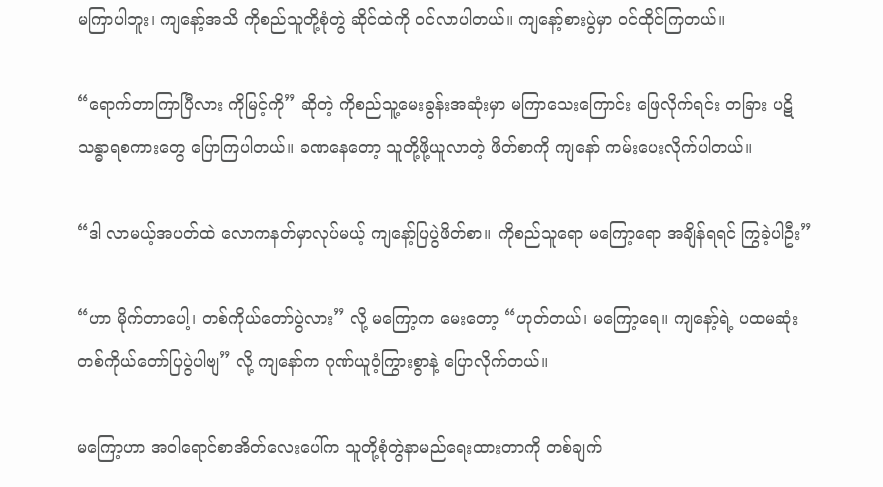မကြာပါဘူး၊ ကျနော့်အသိ ကိုစည်သူတို့စုံတွဲ ဆိုင်ထဲကို ဝင်လာပါတယ်။ ကျနော့်စားပွဲမှာ ဝင်ထိုင်ကြတယ်။

“ရောက်တာကြာပြီလား ကိုမြင့်ကို” ဆိုတဲ့ ကိုစည်သူ့မေးခွန်းအဆုံးမှာ မကြာသေးကြောင်း ဖြေလိုက်ရင်း တခြား ပဋိသန္ဓာရစကားတွေ ပြောကြပါတယ်။ ခဏနေတော့ သူတို့ဖို့ယူလာတဲ့ ဖိတ်စာကို ကျနော် ကမ်းပေးလိုက်ပါတယ်။

“ဒါ လာမယ့်အပတ်ထဲ လောကနတ်မှာလုပ်မယ့် ကျနော့်ပြပွဲဖိတ်စာ။ ကိုစည်သူရော မကြော့ရော အချိန်ရရင် ကြွခဲ့ပါဦး”

“ဟာ မိုက်တာပေါ့၊ တစ်ကိုယ်တော်ပွဲလား” လို့ မကြော့က မေးတော့ “ဟုတ်တယ်၊ မကြော့ရေ။ ကျနော့်ရဲ့ ပထမဆုံး တစ်ကိုယ်တော်ပြပွဲပါဗျ” လို့ ကျနော်က ဂုဏ်ယူဝံ့ကြွားစွာနဲ့ ပြောလိုက်တယ်။

မကြော့ဟာ အဝါရောင်စာအိတ်လေးပေါ်က သူတို့စုံတွဲနာမည်ရေးထားတာကို တစ်ချက်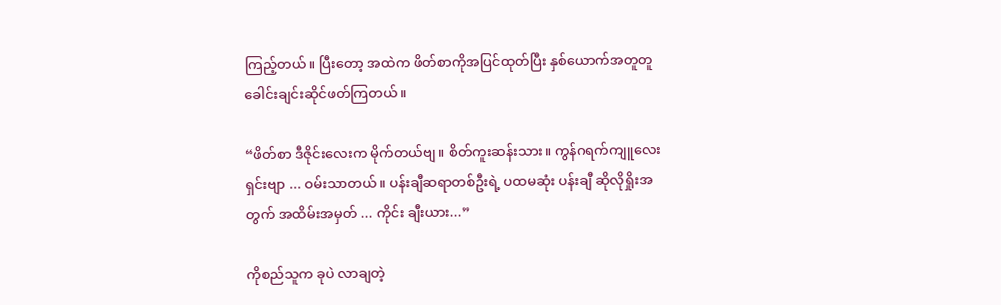ကြည့်တယ်။ ပြီးတော့ အထဲက ဖိတ်စာကိုအပြင်ထုတ်ပြီး နှစ်ယောက်အတူတူ ခေါင်းချင်းဆိုင်ဖတ်ကြတယ်။

“ဖိတ်စာ ဒီဇိုင်းလေးက မိုက်တယ်ဗျ။ စိတ်ကူးဆန်းသား။ ကွန်ဂရက်ကျူလေးရှင်းဗျာ ... ဝမ်းသာတယ်။ ပန်းချီဆရာတစ်ဦးရဲ့ ပထမဆုံး ပန်းချီ ဆိုလိုရှိုးအတွက် အထိမ်းအမှတ် ... ကိုင်း ချီးယား...”

ကိုစည်သူက ခုပဲ လာချတဲ့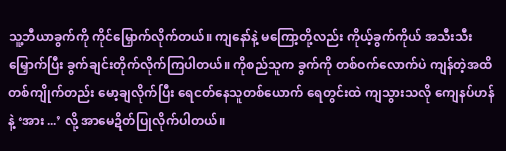သူ့ဘီယာခွက်ကို ကိုင်မြှောက်လိုက်တယ်။ ကျနော်နဲ့ မကြော့တို့လည်း ကိုယ့်ခွက်ကိုယ် အသီးသီးမြှောက်ပြီး ခွက်ချင်းတိုက်လိုက်ကြပါတယ်။ ကိုစည်သူက ခွက်ကို တစ်ဝက်လောက်ပဲ ကျန်တဲ့အထိ တစ်ကျိုက်တည်း မော့ချလိုက်ပြီး ရေငတ်နေသူတစ်ယောက် ရေတွင်းထဲ ကျသွားသလို ကျေနပ်ဟန်နဲ့ ‘အား ...’ လို့ အာမေဍိတ်ပြုလိုက်ပါတယ်။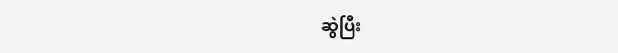ဆွဲပြီး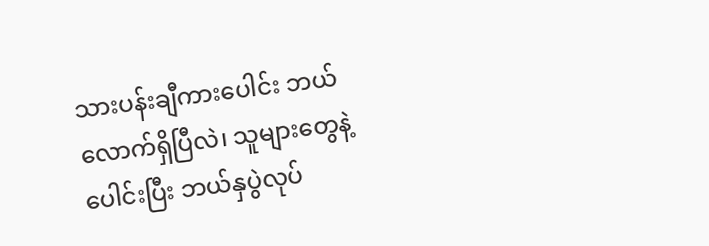သားပန်းချီကားပေါင်း ဘယ်လောက်ရှိပြီလဲ၊ သူများတွေနဲ့ပေါင်းပြီး ဘယ်နှပွဲလုပ်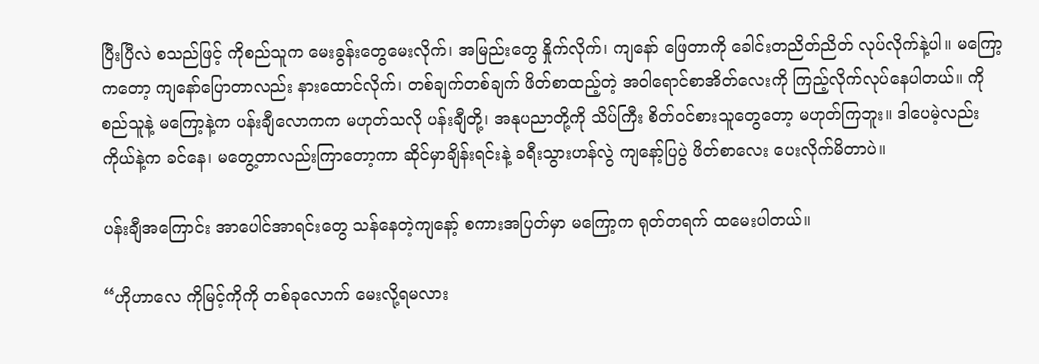ပြီးပြီလဲ စသည်ဖြင့် ကိုစည်သူက မေးခွန်းတွေမေးလိုက်၊ အမြည်းတွေ နှိုက်လိုက်၊ ကျနော် ဖြေတာကို ခေါင်းတညိတ်ညိတ် လုပ်လိုက်နဲ့ပါ။ မကြော့ကတော့ ကျနော်ပြောတာလည်း နားထောင်လိုက်၊ တစ်ချက်တစ်ချက် ဖိတ်စာထည့်တဲ့ အဝါရောင်စာအိတ်လေးကို ကြည့်လိုက်လုပ်နေပါတယ်။ ကိုစည်သူနဲ့ မကြော့နဲ့က ပန်းချီလောကက မဟုတ်သလို ပန်းချီတို့၊ အနုပညာတို့ကို သိပ်ကြီး စိတ်ဝင်စားသူတွေတော့ မဟုတ်ကြဘူး။ ဒါပေမဲ့လည်း ကိုယ်နဲ့က ခင်နေ၊ မတွေ့တာလည်းကြာတော့ကာ ဆိုင်မှာချိန်းရင်းနဲ့ ခရီးသွားဟန်လွဲ ကျနော့်ပြပွဲ ဖိတ်စာလေး ပေးလိုက်မိတာပဲ။

ပန်းချီအကြောင်း အာပေါင်အာရင်းတွေ သန်နေတဲ့ကျနော့် စကားအပြတ်မှာ မကြော့က ရုတ်တရက် ထမေးပါတယ်။

“ဟိုဟာလေ ကိုမြင့်ကိုကို တစ်ခုလောက် မေးလို့ရမလား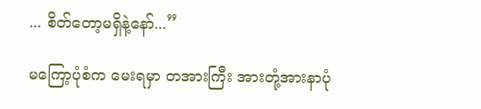... စိတ်တော့မရှိနဲ့နော်...”

မကြော့ပုံစံက မေးရမှာ တအားကြီး အားတုံ့အားနာပုံ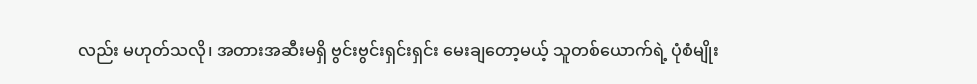လည်း မဟုတ်သလို၊ အတားအဆီးမရှိ ဗွင်းဗွင်းရှင်းရှင်း မေးချတော့မယ့် သူတစ်ယောက်ရဲ့ ပုံစံမျိုး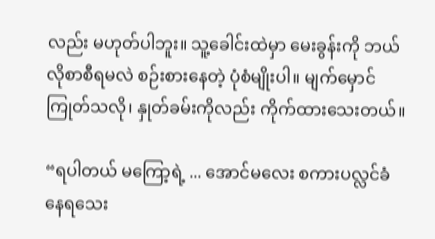လည်း မဟုတ်ပါဘူး။ သူ့ခေါင်းထဲမှာ မေးခွန်းကို ဘယ်လိုစာစီရမလဲ စဉ်းစားနေတဲ့ ပုံစံမျိုးပါ။ မျက်မှောင်ကြုတ်သလို၊ နှုတ်ခမ်းကိုလည်း ကိုက်ထားသေးတယ်။

“ရပါတယ် မကြော့ရဲ့ ... အောင်မလေး စကားပလ္လင်ခံနေရသေး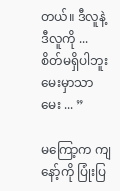တယ်။ ဒီလူနဲ့ ဒီလူကို ... စိတ်မရှိပါဘူး မေးမှာသာမေး ... ”

မကြော့က ကျနော့်ကို ပြုံးပြ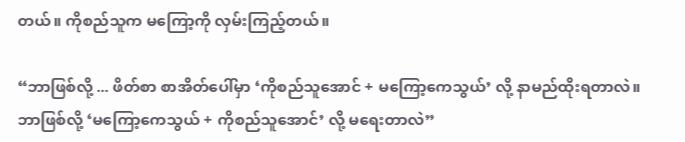တယ်။ ကိုစည်သူက မကြော့ကို လှမ်းကြည့်တယ်။

“ဘာဖြစ်လို့ ... ဖိတ်စာ စာအိတ်ပေါ်မှာ ‘ကိုစည်သူအောင် + မကြော့ကေသွယ်’ လို့ နာမည်ထိုးရတာလဲ။ ဘာဖြစ်လို့ ‘မကြော့ကေသွယ် + ကိုစည်သူအောင်’ လို့ မရေးတာလဲ”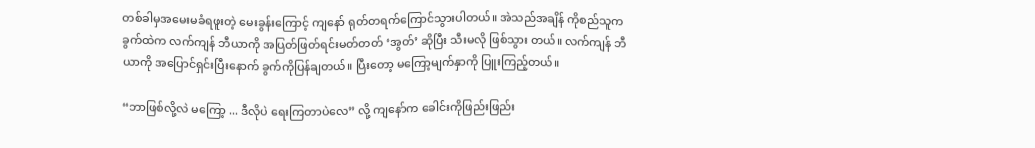တစ်ခါမှအမေးမခံရဖူးတဲ့ မေးခွန်းကြောင့် ကျနော် ရုတ်တရက်ကြောင်သွားပါတယ်။ အဲသည်အချိန် ကိုစည်သူက ခွက်ထဲက လက်ကျန် ဘီယာကို အပြတ်ဖြတ်ရင်းမတ်တတ် ‘အွတ်’ ဆိုပြီး သီးမလို ဖြစ်သွား တယ်။ လက်ကျန် ဘီယာကို အပြောင်ရှင်းပြီးနောက် ခွက်ကိုပြန်ချတယ်။ ပြီးတော့ မကြော့မျက်နှာကို ပြူးကြည့်တယ်။

“ဘာဖြစ်လို့လဲ မကြော့ ... ဒီလိုပဲ ရေးကြတာပဲလေ” လို့ ကျနော်က ခေါင်းကိုဖြည်းဖြည်း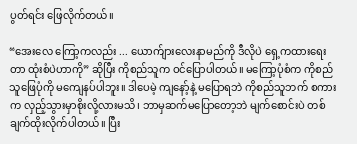ပွတ်ရင်း ဖြေလိုက်တယ်။

“အေးလေ ကြော့ကလည်း ... ယောက်ျားလေးနာမည်ကို ဒီလိုပဲ ရှေ့ကထားရေးတာ ထုံးစံပဲဟာကို” ဆိုပြီး ကိုစည်သူက ဝင်ပြောပါတယ်။ မကြော့ပုံစံက ကိုစည်သူဖြေပုံကို မကျေနပ်ပါဘူး။ ဒါပေမဲ့ ကျနော့်နဲ့ မပြောရဘဲ ကိုစည်သူဘက် စကားက လှည့်သွားမှာစိုးလို့လားမသိ၊ ဘာမှဆက်မပြောတော့ဘဲ မျက်စောင်းပဲ တစ်ချက်ထိုးလိုက်ပါတယ်။ ပြီး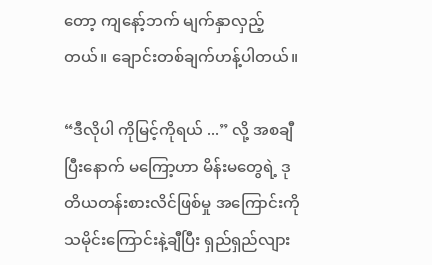တော့ ကျနော့်ဘက် မျက်နှာလှည့်တယ်။ ချောင်းတစ်ချက်ဟန့်ပါတယ်။

“ဒီလိုပါ ကိုမြင့်ကိုရယ် ...” လို့ အစချီပြီးနောက် မကြော့ဟာ မိန်းမတွေရဲ့ ဒုတိယတန်းစားလိင်ဖြစ်မှု အကြောင်းကို သမိုင်းကြောင်းနဲ့ချီပြီး ရှည်ရှည်လျား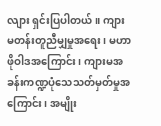လျား ရှင်းပြပါတယ်။ ကျားမတန်းတူညီမျှမှုအရေး၊ မဟာဖိုဝါဒအကြောင်း၊ ကျားမအခန်းကဏ္ဍပုံသေသတ်မှတ်မှုအကြောင်း၊ အမျိုး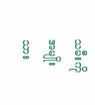သမီးကို အမျိုးသား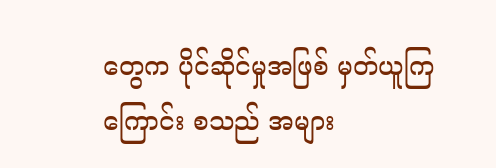တွေက ပိုင်ဆိုင်မှုအဖြစ် မှတ်ယူကြကြောင်း စသည် အများ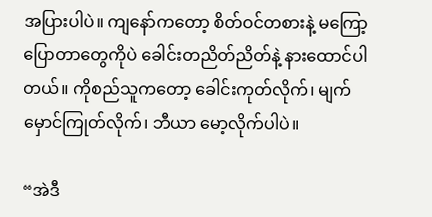အပြားပါပဲ။ ကျနော်ကတော့ စိတ်ဝင်တစားနဲ့ မကြော့ ပြောတာတွေကိုပဲ ခေါင်းတညိတ်ညိတ်နဲ့ နားထောင်ပါတယ်။ ကိုစည်သူကတော့ ခေါင်းကုတ်လိုက်၊ မျက်မှောင်ကြုတ်လိုက်၊ ဘီယာ မော့လိုက်ပါပဲ။

“အဲဒီ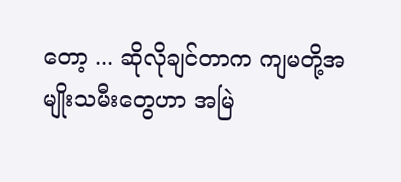တော့ ... ဆိုလိုချင်တာက ကျမတို့အမျိုးသမီးတွေဟာ အမြဲ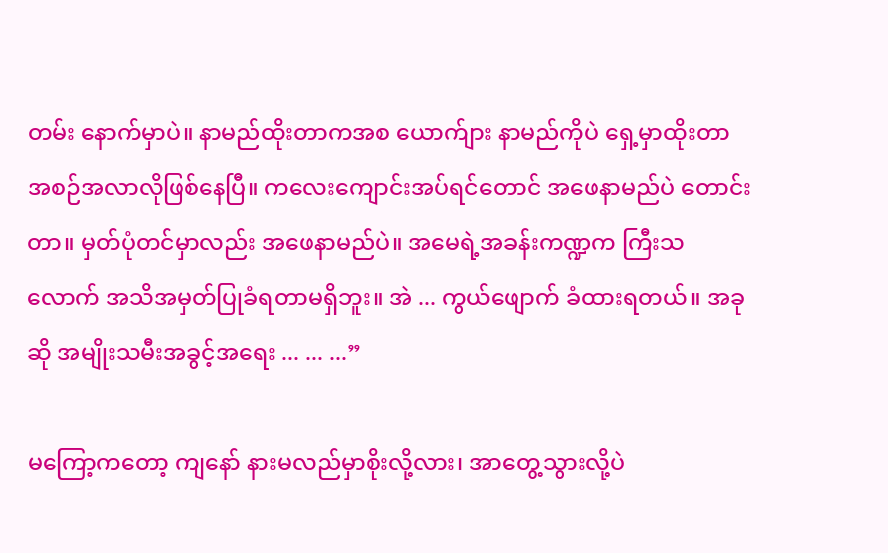တမ်း နောက်မှာပဲ။ နာမည်ထိုးတာကအစ ယောက်ျား နာမည်ကိုပဲ ရှေ့မှာထိုးတာ အစဉ်အလာလိုဖြစ်နေပြီ။ ကလေးကျောင်းအပ်ရင်တောင် အဖေနာမည်ပဲ တောင်းတာ။ မှတ်ပုံတင်မှာလည်း အဖေနာမည်ပဲ။ အမေရဲ့အခန်းကဏ္ဍက ကြီးသလောက် အသိအမှတ်ပြုခံရတာမရှိဘူး။ အဲ ... ကွယ်ဖျောက် ခံထားရတယ်။ အခုဆို အမျိုးသမီးအခွင့်အရေး ... ... ...”

မကြော့ကတော့ ကျနော် နားမလည်မှာစိုးလို့လား၊ အာတွေ့သွားလို့ပဲ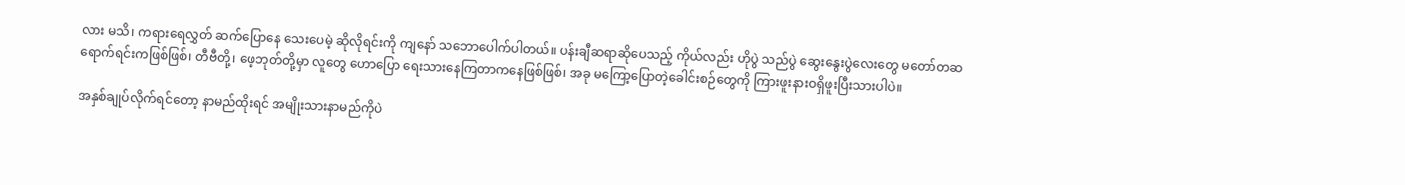လား မသိ၊ ကရားရေလွှတ် ဆက်ပြောနေ သေးပေမဲ့ ဆိုလိုရင်းကို ကျနော် သဘောပေါက်ပါတယ်။ ပန်းချီဆရာဆိုပေသည့် ကိုယ်လည်း ဟိုပွဲ သည်ပွဲ ဆွေးနွေးပွဲလေးတွေ မတော်တဆရောက်ရင်းကဖြစ်ဖြစ်၊ တီဗီတို့၊ ဖေ့ဘုတ်တို့မှာ လူတွေ ဟောပြော ရေးသားနေကြတာကနေဖြစ်ဖြစ်၊ အခု မကြော့ပြောတဲ့ခေါင်းစဉ်တွေကို ကြားဖူးနားဝရှိဖူးပြီးသားပါပဲ။

အနှစ်ချုပ်လိုက်ရင်တော့ နာမည်ထိုးရင် အမျိုးသားနာမည်ကိုပဲ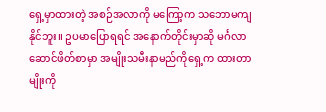ရှေ့မှာထားတဲ့ အစဉ်အလာကို မကြော့က သဘောမကျနိုင်ဘူး။ ဥပမာပြောရရင် အနောက်တိုင်းမှာဆို မင်္ဂလာဆောင်ဖိတ်စာမှာ အမျိုးသမီးနာမည်ကိုရှေ့က ထားတာမျိုးကို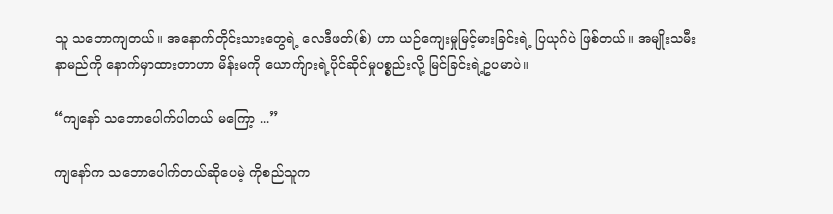သူ သဘောကျတယ်။ အနောက်တိုင်းသားတွေရဲ့ လေဒီဖတ်(စ်) ဟာ ယဉ်ကျေးမှုမြင့်မားခြင်းရဲ့ ပြယုဂ်ပဲ ဖြစ်တယ်။ အမျိုးသမီး နာမည်ကို နောက်မှာထားတာဟာ မိန်းမကို ယောက်ျားရဲ့ပိုင်ဆိုင်မှုပစ္စည်းလို့ မြင်ခြင်းရဲ့ဥပမာပဲ။

“ကျနော် သဘောပေါက်ပါတယ် မကြော့ ...”

ကျနော်က သဘောပေါက်တယ်ဆိုပေမဲ့ ကိုစည်သူက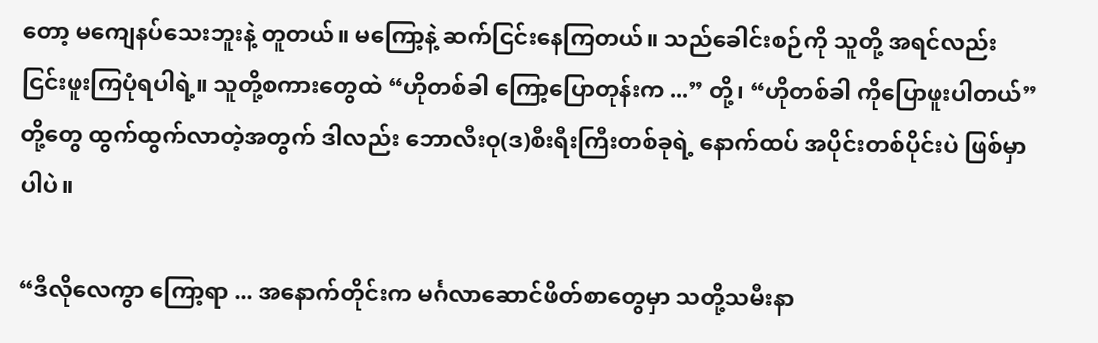တော့ မကျေနပ်သေးဘူးနဲ့ တူတယ်။ မကြော့နဲ့ ဆက်ငြင်းနေကြတယ်။ သည်ခေါင်းစဉ်ကို သူတို့ အရင်လည်း ငြင်းဖူးကြပုံရပါရဲ့။ သူတို့စကားတွေထဲ “ဟိုတစ်ခါ ကြော့ပြောတုန်းက ...” တို့၊ “ဟိုတစ်ခါ ကိုပြောဖူးပါတယ်” တို့တွေ ထွက်ထွက်လာတဲ့အတွက် ဒါလည်း ဘောလီးဝု(ဒ)စီးရီးကြီးတစ်ခုရဲ့ နောက်ထပ် အပိုင်းတစ်ပိုင်းပဲ ဖြစ်မှာပါပဲ။

“ဒီလိုလေကွာ ကြော့ရာ ... အနောက်တိုင်းက မင်္ဂလာဆောင်ဖိတ်စာတွေမှာ သတို့သမီးနာ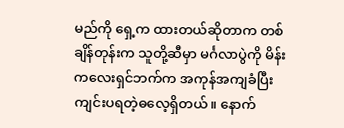မည်ကို ရှေ့က ထားတယ်ဆိုတာက တစ်ချိန်တုန်းက သူတို့ဆီမှာ မင်္ဂလာပွဲကို မိန်းကလေးရှင်ဘက်က အကုန်အကျခံပြီး ကျင်းပရတဲ့ဓလေ့ရှိတယ်။ နောက်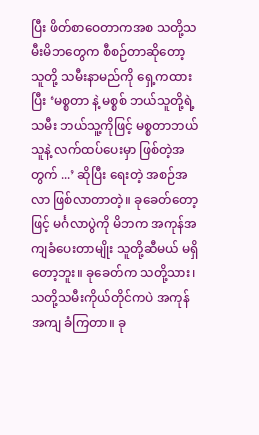ပြီး ဖိတ်စာဝေတာကအစ သတို့သမီးမိဘတွေက စီစဉ်တာဆိုတော့ သူတို့ သမီးနာမည်ကို ရှေ့ကထားပြီး ‘မစ္စတာ နဲ့ မစ္စစ် ဘယ်သူတို့ရဲ့ သမီး ဘယ်သူ့ကိုဖြင့် မစ္စတာဘယ်သူနဲ့ လက်ထပ်ပေးမှာ ဖြစ်တဲ့အတွက် ...’ ဆိုပြီး ရေးတဲ့ အစဉ်အလာ ဖြစ်လာတာတဲ့။ ခုခေတ်တော့ဖြင့် မင်္ဂလာပွဲကို မိဘက အကုန်အကျခံပေးတာမျိုး သူတို့ဆီမယ် မရှိတော့ဘူး။ ခုခေတ်က သတို့သား၊ သတို့သမီးကိုယ်တိုင်ကပဲ အကုန်အကျ ခံကြတာ။ ခု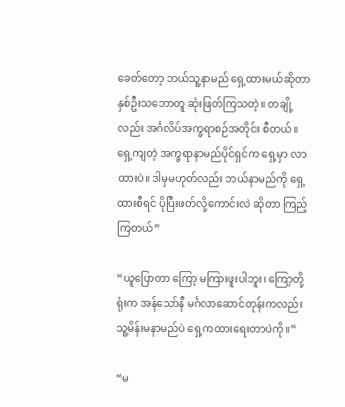ခေတ်တော့ ဘယ်သူ့နာမည် ရှေ့ထားမယ်ဆိုတာ နှစ်ဦးသဘောတူ ဆုံးဖြတ်ကြသတဲ့။ တချို့လည်း အင်္ဂလိပ်အက္ခရာစဉ်အတိုင်း စီတယ်။ ရှေ့ကျတဲ့ အက္ခရာနာမည်ပိုင်ရှင်က ရှေ့မှာ လာထားပဲ။ ဒါမှမဟုတ်လည်း ဘယ်နာမည်ကို ရှေ့ထားစီရင် ပိုပြီးဖတ်လို့ကောင်းလဲ ဆိုတာ ကြည့်ကြတယ်”

“ယူပြောတာ ကြော့ မကြားဖူးပါဘူး၊ ကြော့တို့ရုံးက အန်သော်နီ မင်္ဂလာဆောင်တုန်းကလည်း သူ့မိန်းမနာမည်ပဲ ရှေ့ကထားရေးတာပဲကို။”

“မ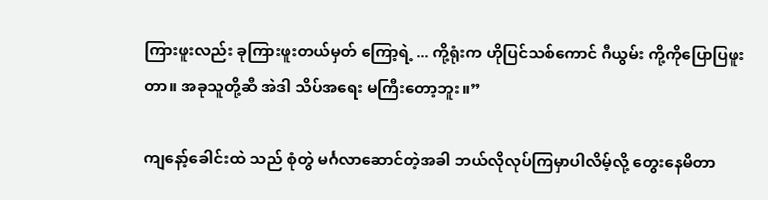ကြားဖူးလည်း ခုကြားဖူးတယ်မှတ် ကြော့ရဲ့ ... ကို့ရုံးက ဟိုပြင်သစ်ကောင် ဂီယွမ်း ကို့ကိုပြောပြဖူးတာ။ အခုသူတို့ဆီ အဲဒါ သိပ်အရေး မကြီးတော့ဘူး။”

ကျနော့်ခေါင်းထဲ သည် စုံတွဲ မင်္ဂလာဆောင်တဲ့အခါ ဘယ်လိုလုပ်ကြမှာပါလိမ့်လို့ တွေးနေမိတာ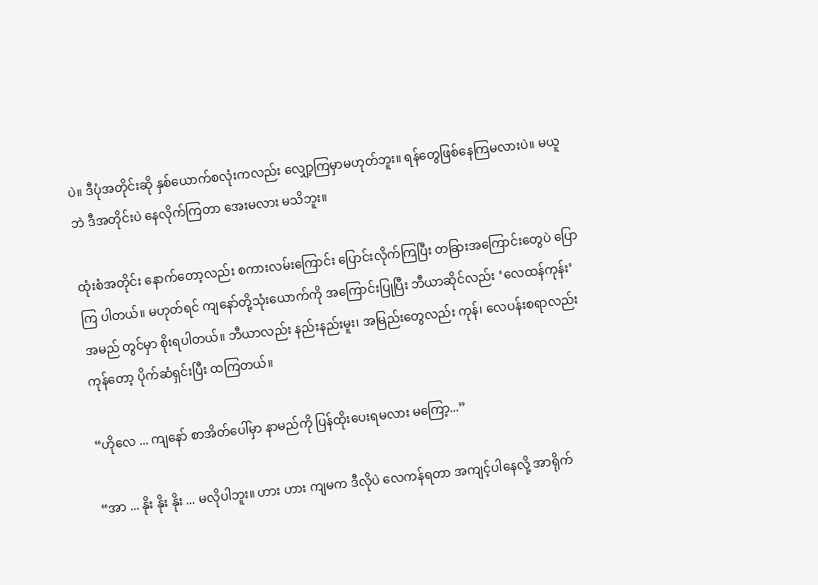ပဲ။ ဒီပုံအတိုင်းဆို နှစ်ယောက်စလုံးကလည်း လျှော့ကြမှာမဟုတ်ဘူး။ ရန်တွေဖြစ်နေကြမလားပဲ။ မယူဘဲ ဒီအတိုင်းပဲ နေလိုက်ကြတာ အေးမလား မသိဘူး။

ထုံးစံအတိုင်း နောက်တော့လည်း စကားလမ်းကြောင်း ပြောင်းလိုက်ကြပြီး တခြားအကြောင်းတွေပဲ ပြောကြ ပါတယ်။ မဟုတ်ရင် ကျနော်တို့သုံးယောက်ကို အကြောင်းပြုပြီး ဘီယာဆိုင်လည်း ‘လေထန်ကုန်း’ အမည် တွင်မှာ စိုးရပါတယ်။ ဘီယာလည်း နည်းနည်းမူး၊ အမြည်းတွေလည်း ကုန်၊ လေပန်းစရာလည်းကုန်တော့ ပိုက်ဆံရှင်းပြီး ထကြတယ်။

“ဟိုလေ ... ကျနော် စာအိတ်ပေါ်မှာ နာမည်ကို ပြန်ထိုးပေးရမလား မကြော့...”

“အာ ... နိုး နိုး နိုး ... မလိုပါဘူး။ ဟား ဟား ကျမက ဒီလိုပဲ လေကန်ရတာ အကျင့်ပါနေလို့ အာရိုက်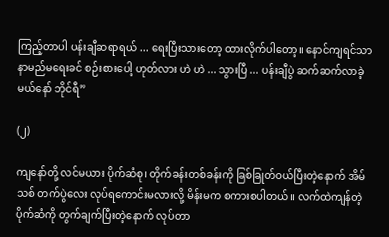ကြည့်တာပါ ပန်းချီဆရာရယ် ... ရေးပြီးသားတော့ ထားလိုက်ပါတော့။ နောင်ကျရင်သာ နာမည်မရေးခင် စဉ်းစားပေါ့ ဟုတ်လား ဟဲ ဟဲ ... သွားပြီ ... ပန်းချီပွဲ ဆက်ဆက်လာခဲ့မယ်နော် ဘိုင်ရီ”

(၂)

ကျနော်တို့ လင်မယား ပိုက်ဆံစု၊ တိုက်ခန်းတစ်ခန်းကို ခြစ်ခြုတ်ဝယ်ပြီးတဲ့နောက် အိမ်သစ် တက်ပွဲလေး လုပ်ရကောင်းမလားလို့ မိန်းမက စကားစပါတယ်။ လက်ထဲကျန်တဲ့ ပိုက်ဆံကို တွက်ချက်ပြီးတဲ့နောက် လုပ်တာ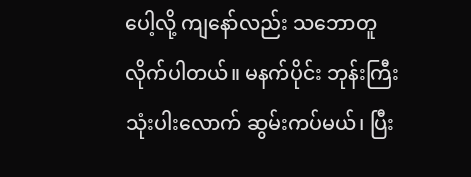ပေါ့လို့ ကျနော်လည်း သဘောတူလိုက်ပါတယ်။ မနက်ပိုင်း ဘုန်းကြီးသုံးပါးလောက် ဆွမ်းကပ်မယ်၊ ပြီး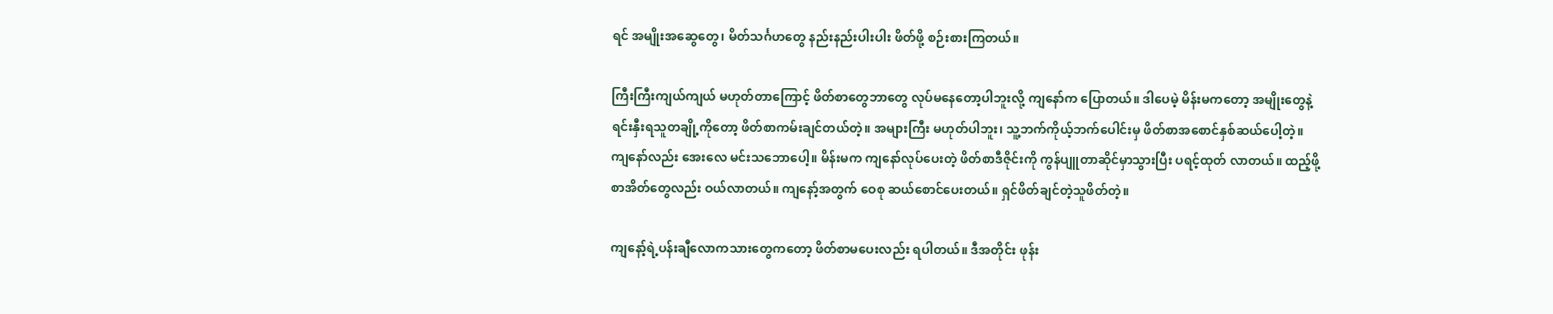ရင် အမျိုးအဆွေတွေ၊ မိတ်သင်္ဂဟတွေ နည်းနည်းပါးပါး ဖိတ်ဖို့ စဉ်းစားကြတယ်။

ကြီးကြီးကျယ်ကျယ် မဟုတ်တာကြောင့် ဖိတ်စာတွေဘာတွေ လုပ်မနေတော့ပါဘူးလို့ ကျနော်က ပြောတယ်။ ဒါပေမဲ့ မိန်းမကတော့ အမျိုးတွေနဲ့ ရင်းနှီးရသူတချို့ကိုတော့ ဖိတ်စာကမ်းချင်တယ်တဲ့။ အများကြီး မဟုတ်ပါဘူး၊ သူ့ဘက်ကိုယ့်ဘက်ပေါင်းမှ ဖိတ်စာအစောင်နှစ်ဆယ်ပေါ့တဲ့။ ကျနော်လည်း အေးလေ မင်းသဘောပေါ့။ မိန်းမက ကျနော်လုပ်ပေးတဲ့ ဖိတ်စာဒီဇိုင်းကို ကွန်ပျူတာဆိုင်မှာသွားပြီး ပရင့်ထုတ် လာတယ်။ ထည့်ဖို့စာအိတ်တွေလည်း ဝယ်လာတယ်။ ကျနော့်အတွက် ဝေစု ဆယ်စောင်ပေးတယ်။ ရှင်ဖိတ်ချင်တဲ့သူဖိတ်တဲ့။

ကျနော့်ရဲ့ပန်းချီလောကသားတွေကတော့ ဖိတ်စာမပေးလည်း ရပါတယ်။ ဒီအတိုင်း ဖုန်း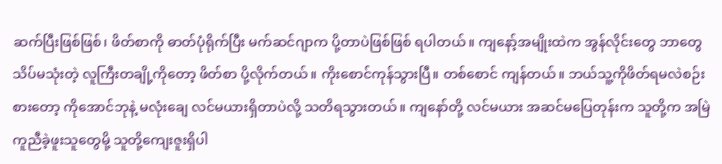ဆက်ပြီးဖြစ်ဖြစ်၊ ဖိတ်စာကို ဓာတ်ပုံရိုက်ပြီး မက်ဆင်ဂျာက ပို့တာပဲဖြစ်ဖြစ် ရပါတယ်။ ကျနော့်အမျိုးထဲက အွန်လိုင်းတွေ ဘာတွေ သိပ်မသုံးတဲ့ လူကြီးတချို့ကိုတော့ ဖိတ်စာ ပို့လိုက်တယ်။ ကိုးစောင်ကုန်သွားပြီ။ တစ်စောင် ကျန်တယ်။ ဘယ်သူ့ကိုဖိတ်ရမလဲစဉ်းစားတော့ ကိုအောင်ဘုနဲ့ မလုံးချေ လင်မယားရှိတာပဲလို့ သတိရသွားတယ်။ ကျနော်တို့ လင်မယား အဆင်မပြေတုန်းက သူတို့က အမြဲကူညီခဲ့ဖူးသူတွေမို့ သူတို့ကျေးဇူးရှိပါ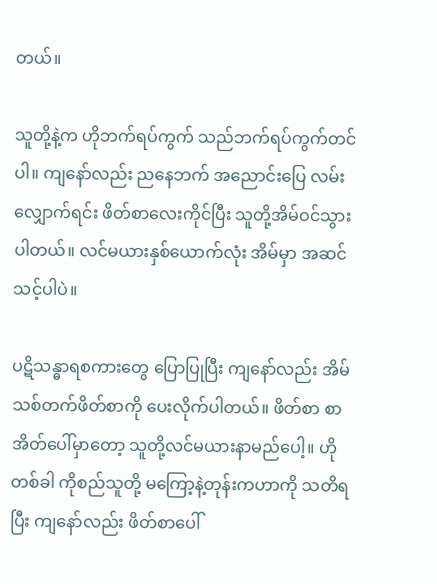တယ်။

သူတို့နဲ့က ဟိုဘက်ရပ်ကွက် သည်ဘက်ရပ်ကွက်တင်ပါ။ ကျနော်လည်း ညနေဘက် အညောင်းပြေ လမ်းလျှောက်ရင်း ဖိတ်စာလေးကိုင်ပြီး သူတို့အိမ်ဝင်သွားပါတယ်။ လင်မယားနှစ်ယောက်လုံး အိမ်မှာ အဆင်သင့်ပါပဲ။

ပဋိသန္ဓာရစကားတွေ ပြောပြုပြီး ကျနော်လည်း အိမ်သစ်တက်ဖိတ်စာကို ပေးလိုက်ပါတယ်။ ဖိတ်စာ စာအိတ်ပေါ်မှာတော့ သူတို့လင်မယားနာမည်ပေါ့။ ဟိုတစ်ခါ ကိုစည်သူတို့ မကြော့နဲ့တုန်းကဟာကို သတိရပြီး ကျနော်လည်း ဖိတ်စာပေါ်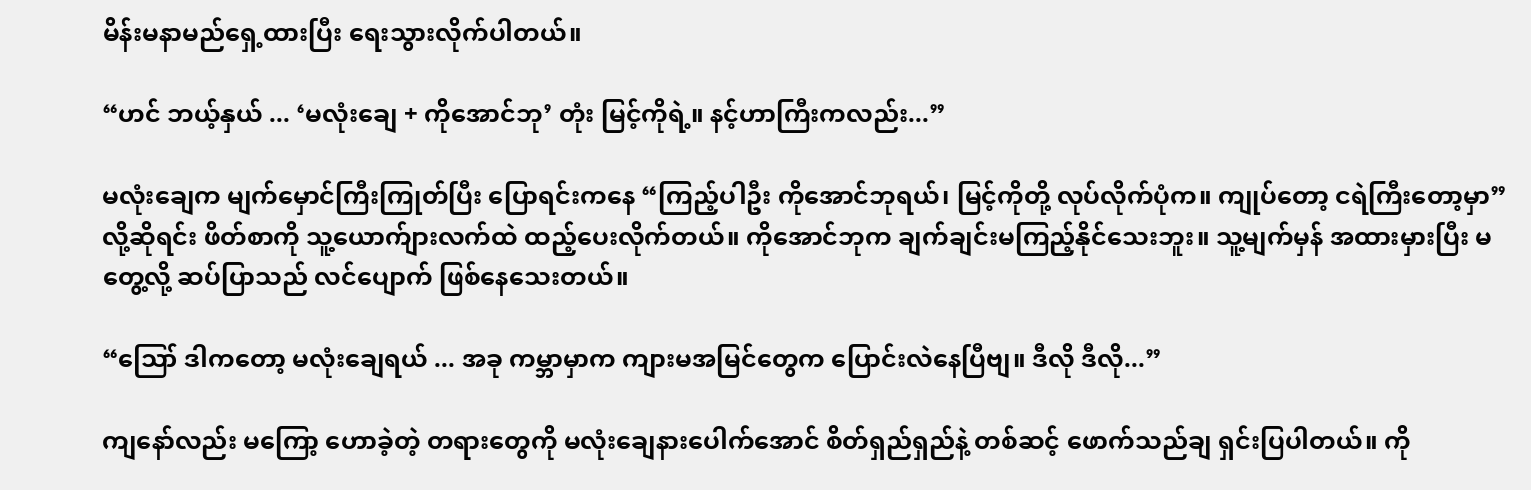မိန်းမနာမည်ရှေ့ထားပြီး ရေးသွားလိုက်ပါတယ်။

“ဟင် ဘယ့်နှယ် ... ‘မလုံးချေ + ကိုအောင်ဘု’ တုံး မြင့်ကိုရဲ့။ နင့်ဟာကြီးကလည်း...”

မလုံးချေက မျက်မှောင်ကြီးကြုတ်ပြီး ပြောရင်းကနေ “ကြည့်ပါဦး ကိုအောင်ဘုရယ်၊ မြင့်ကိုတို့ လုပ်လိုက်ပုံက။ ကျုပ်တော့ ငရဲကြီးတော့မှာ” လို့ဆိုရင်း ဖိတ်စာကို သူ့ယောက်ျားလက်ထဲ ထည့်ပေးလိုက်တယ်။ ကိုအောင်ဘုက ချက်ချင်းမကြည့်နိုင်သေးဘူး။ သူ့မျက်မှန် အထားမှားပြီး မတွေ့လို့ ဆပ်ပြာသည် လင်ပျောက် ဖြစ်နေသေးတယ်။

“ဪ ဒါကတော့ မလုံးချေရယ် ... အခု ကမ္ဘာမှာက ကျားမအမြင်တွေက ပြောင်းလဲနေပြီဗျ။ ဒီလို ဒီလို...”

ကျနော်လည်း မကြော့ ဟောခဲ့တဲ့ တရားတွေကို မလုံးချေနားပေါက်အောင် စိတ်ရှည်ရှည်နဲ့ တစ်ဆင့် ဖောက်သည်ချ ရှင်းပြပါတယ်။ ကို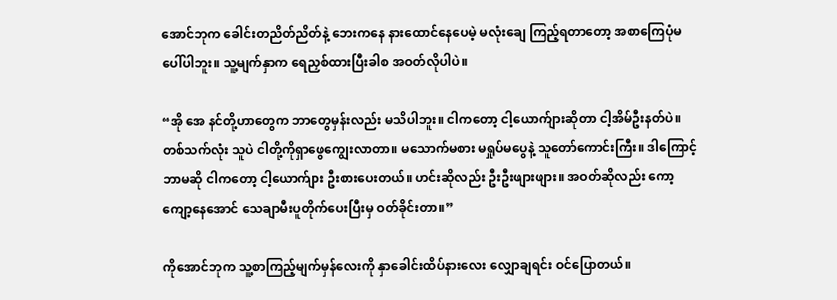အောင်ဘုက ခေါင်းတညိတ်ညိတ်နဲ့ ဘေးကနေ နားထောင်နေပေမဲ့ မလုံးချေ ကြည့်ရတာတော့ အစာကြေပုံမပေါ်ပါဘူး။ သူ့မျက်နှာက ရေညှစ်ထားပြီးခါစ အဝတ်လိုပါပဲ။

“အို အေ နင်တို့ဟာတွေက ဘာတွေမှန်းလည်း မသိပါဘူး။ ငါကတော့ ငါ့ယောက်ျားဆိုတာ ငါ့အိမ်ဦးနတ်ပဲ။ တစ်သက်လုံး သူပဲ ငါတို့ကိုရှာဖွေကျွေးလာတာ။ မသောက်မစား မရှုပ်မပွေနဲ့ သူတော်ကောင်းကြီး။ ဒါကြောင့် ဘာမဆို ငါကတော့ ငါ့ယောက်ျား ဦးစားပေးတယ်။ ဟင်းဆိုလည်း ဦးဦးဖျားဖျား။ အဝတ်ဆိုလည်း ကော့ကျော့နေအောင် သေချာမီးပူတိုက်ပေးပြီးမှ ဝတ်ခိုင်းတာ။”

ကိုအောင်ဘုက သူ့စာကြည့်မျက်မှန်လေးကို နှာခေါင်းထိပ်နားလေး လျှောချရင်း ဝင်ပြောတယ်။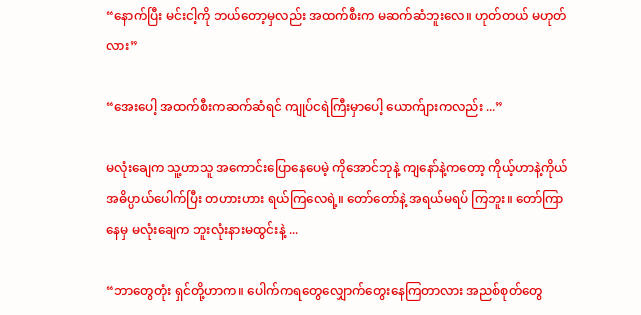“နောက်ပြီး မင်းငါ့ကို ဘယ်တော့မှလည်း အထက်စီးက မဆက်ဆံဘူးလေ။ ဟုတ်တယ် မဟုတ်လား”

“အေးပေါ့ အထက်စီးကဆက်ဆံရင် ကျုပ်ငရဲကြီးမှာပေါ့ ယောက်ျားကလည်း ...”

မလုံးချေက သူ့ဟာသူ အကောင်းပြောနေပေမဲ့ ကိုအောင်ဘုနဲ့ ကျနော်နဲ့ကတော့ ကိုယ့်ဟာနဲ့ကိုယ် အဓိပ္ပာယ်ပေါက်ပြီး တဟားဟား ရယ်ကြလေရဲ့။ တော်တော်နဲ့ အရယ်မရပ် ကြဘူး။ တော်ကြာနေမှ မလုံးချေက ဘူးလုံးနားမထွင်းနဲ့ ...

“ဘာတွေတုံး ရှင်တို့ဟာက။ ပေါက်ကရတွေလျှောက်တွေးနေကြတာလား အညစ်စုတ်တွေ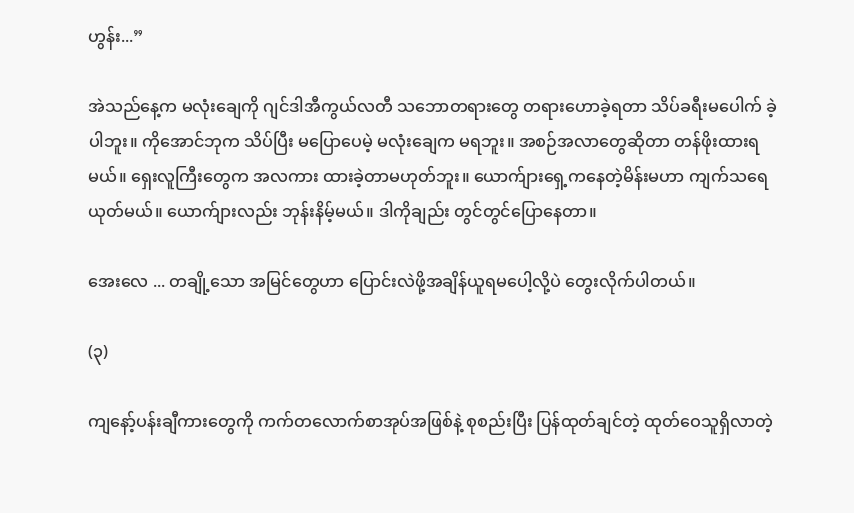ဟွန်း...”

အဲသည်နေ့က မလုံးချေကို ဂျင်ဒါအီကွယ်လတီ သဘောတရားတွေ တရားဟောခဲ့ရတာ သိပ်ခရီးမပေါက် ခဲ့ပါဘူး။ ကိုအောင်ဘုက သိပ်ပြီး မပြောပေမဲ့ မလုံးချေက မရဘူး။ အစဉ်အလာတွေဆိုတာ တန်ဖိုးထားရမယ်။ ရှေးလူကြီးတွေက အလကား ထားခဲ့တာမဟုတ်ဘူး။ ယောက်ျားရှေ့ကနေတဲ့မိန်းမဟာ ကျက်သရေ ယုတ်မယ်။ ယောက်ျားလည်း ဘုန်းနိမ့်မယ်။ ဒါကိုချည်း တွင်တွင်ပြောနေတာ။

အေးလေ ... တချို့သော အမြင်တွေဟာ ပြောင်းလဲဖို့အချိန်ယူရမပေါ့လို့ပဲ တွေးလိုက်ပါတယ်။

(၃)

ကျနော့်ပန်းချီကားတွေကို ကက်တလောက်စာအုပ်အဖြစ်နဲ့ စုစည်းပြီး ပြန်ထုတ်ချင်တဲ့ ထုတ်ဝေသူရှိလာတဲ့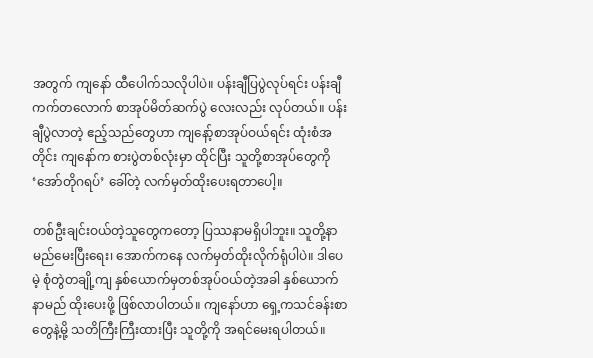အတွက် ကျနော် ထီပေါက်သလိုပါပဲ။ ပန်းချီပြပွဲလုပ်ရင်း ပန်းချီကက်တလောက် စာအုပ်မိတ်ဆက်ပွဲ လေးလည်း လုပ်တယ်။ ပန်းချီပွဲလာတဲ့ ဧည့်သည်တွေဟာ ကျနော့်စာအုပ်ဝယ်ရင်း ထုံးစံအတိုင်း ကျနော်က စားပွဲတစ်လုံးမှာ ထိုင်ပြီး သူတို့စာအုပ်တွေကို ‘အော်တိုဂရပ်’ ခေါ်တဲ့ လက်မှတ်ထိုးပေးရတာပေါ့။

တစ်ဦးချင်းဝယ်တဲ့သူတွေကတော့ ပြဿနာမရှိပါဘူး။ သူတို့နာမည်မေးပြီးရေး၊ အောက်ကနေ လက်မှတ်ထိုးလိုက်ရုံပါပဲ။ ဒါပေမဲ့ စုံတွဲတချို့ကျ နှစ်ယောက်မှတစ်အုပ်ဝယ်တဲ့အခါ နှစ်ယောက်နာမည် ထိုးပေးဖို့ ဖြစ်လာပါတယ်။ ကျနော်ဟာ ရှေ့ကသင်ခန်းစာတွေနဲ့မို့ သတိကြီးကြီးထားပြီး သူတို့ကို အရင်မေးရပါတယ်။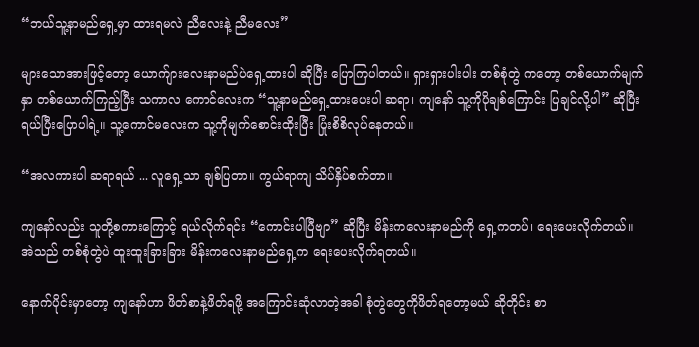“ဘယ်သူ့နာမည်ရှေ့မှာ ထားရမလဲ ညီလေးနဲ့ ညီမလေး”

များသောအားဖြင့်တော့ ယောက်ျားလေးနာမည်ပဲရှေ့ထားပါ ဆိုပြီး ပြောကြပါတယ်။ ရှားရှားပါးပါး တစ်စုံတွဲ ကတော့ တစ်ယောက်မျက်နှာ တစ်ယောက်ကြည့်ပြီး သကာလ ကောင်လေးက “သူ့နာမည်ရှေ့ထားပေးပါ ဆရာ၊ ကျနော် သူ့ကိုပိုချစ်ကြောင်း ပြချင်လို့ပါ” ဆိုပြီး ရယ်ပြီးပြောပါရဲ့။ သူ့ကောင်မလေးက သူ့ကိုမျက်စောင်းထိုးပြီး ပြုံးစိစိလုပ်နေတယ်။

“အလကားပါ ဆရာရယ် ... လူရှေ့သာ ချစ်ပြတာ။ ကွယ်ရာကျ သိပ်နှိပ်စက်တာ။

ကျနော်လည်း သူတို့စကားကြောင့် ရယ်လိုက်ရင်း “ကောင်းပါပြီဗျာ” ဆိုပြီး မိန်းကလေးနာမည်ကို ရှေ့ကတပ်၊ ရေးပေးလိုက်တယ်။ အဲသည် တစ်စုံတွဲပဲ ထူးထူးခြားခြား မိန်းကလေးနာမည်ရှေ့က ရေးပေးလိုက်ရတယ်။

နောက်ပိုင်းမှာတော့ ကျနော်ဟာ ဖိတ်စာနဲ့ဖိတ်ရဖို့ အကြောင်းဆုံလာတဲ့အခါ စုံတွဲတွေကိုဖိတ်ရတော့မယ် ဆိုတိုင်း စာ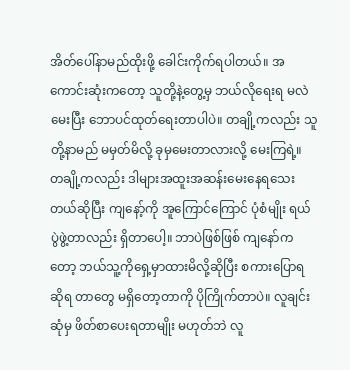အိတ်ပေါ်နာမည်ထိုးဖို့ ခေါင်းကိုက်ရပါတယ်။ အကောင်းဆုံးကတော့ သူတို့နဲ့တွေ့မှ ဘယ်လိုရေးရ မလဲ မေးပြီး ဘောပင်ထုတ်ရေးတာပါပဲ။ တချို့ကလည်း သူတို့နာမည် မမှတ်မိလို့ ခုမှမေးတာလားလို့ မေးကြရဲ့။ တချို့ကလည်း ဒါများအထူးအဆန်းမေးနေရသေးတယ်ဆိုပြီး ကျနော့်ကို အူကြောင်ကြောင် ပုံစံမျိုး ရယ်ပွဲဖွဲ့တာလည်း ရှိတာပေါ့။ ဘာပဲဖြစ်ဖြစ် ကျနော်ကတော့ ဘယ်သူ့ကိုရှေ့မှာထားမိလို့ဆိုပြီး စကားပြောရ ဆိုရ တာတွေ မရှိတော့တာကို ပိုကြိုက်တာပဲ။ လူချင်းဆုံမှ ဖိတ်စာပေးရတာမျိုး မဟုတ်ဘဲ လူ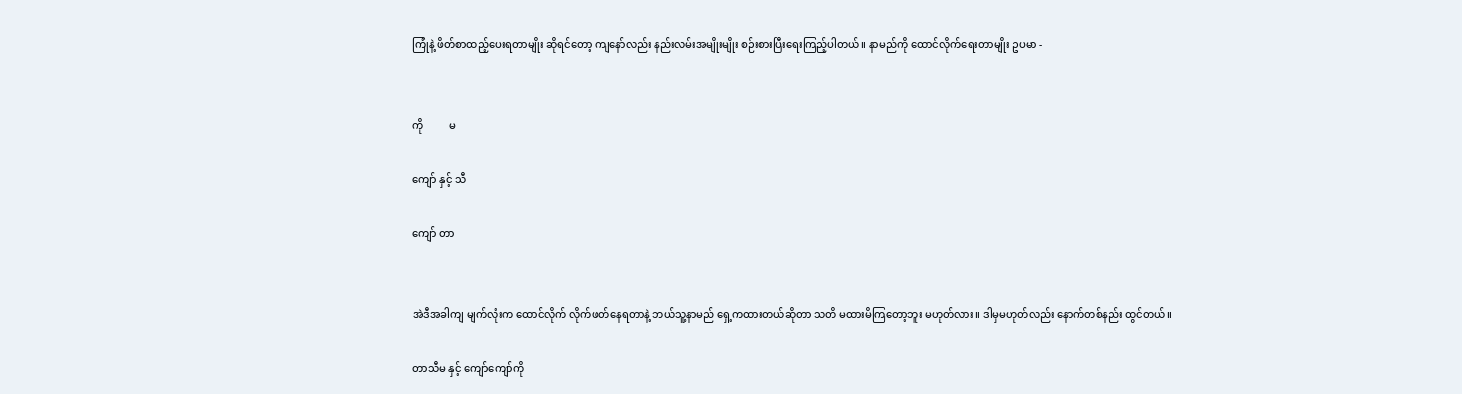ကြုံနဲ့ ဖိတ်စာထည့်ပေးရတာမျိုး ဆိုရင်တော့ ကျနော်လည်း နည်းလမ်းအမျိုးမျိုး စဉ်းစားပြီးရေးကြည့်ပါတယ်။ နာမည်ကို ထောင်လိုက်ရေးတာမျိုး ဥပမာ -


ကို          မ

ကျော် နှင့် သီ

ကျော် တာ


အဲဒီအခါကျ မျက်လုံးက ထောင်လိုက် လိုက်ဖတ်နေရတာနဲ့ ဘယ်သူ့နာမည် ရှေ့ကထားတယ်ဆိုတာ သတိ မထားမိကြတော့ဘူး မဟုတ်လား။ ဒါမှမဟုတ်လည်း နောက်တစ်နည်း ထွင်တယ်။

တာသီမ နှင့် ကျော်ကျော်ကို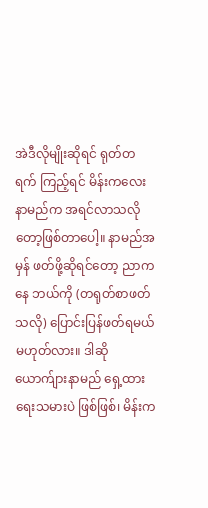အဲဒီလိုမျိုးဆိုရင် ရုတ်တရက် ကြည့်ရင် မိန်းကလေးနာမည်က အရင်လာသလိုတော့ဖြစ်တာပေါ့။ နာမည်အမှန် ဖတ်ဖို့ဆိုရင်တော့ ညာကနေ ဘယ်ကို (တရုတ်စာဖတ်သလို) ပြောင်းပြန်ဖတ်ရမယ် မဟုတ်လား။ ဒါဆို ယောက်ျားနာမည် ရှေ့ထားရေးသမားပဲ ဖြစ်ဖြစ်၊ မိန်းက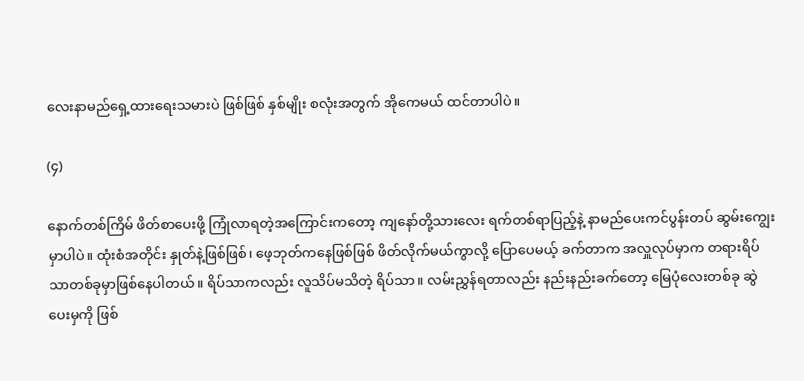လေးနာမည်ရှေ့ထားရေးသမားပဲ ဖြစ်ဖြစ် နှစ်မျိုး စလုံးအတွက် အိုကေမယ် ထင်တာပါပဲ။

(၄)

နောက်တစ်ကြိမ် ဖိတ်စာပေးဖို့ ကြုံလာရတဲ့အကြောင်းကတော့ ကျနော်တို့သားလေး ရက်တစ်ရာပြည့်နဲ့ နာမည်ပေးကင်ပွန်းတပ် ဆွမ်းကျွေးမှာပါပဲ။ ထုံးစံအတိုင်း နှုတ်နဲ့ဖြစ်ဖြစ်၊ ဖေ့ဘုတ်ကနေဖြစ်ဖြစ် ဖိတ်လိုက်မယ်ကွာလို့ ပြောပေမယ့် ခက်တာက အလှူလုပ်မှာက တရားရိပ်သာတစ်ခုမှာဖြစ်နေပါတယ်။ ရိပ်သာကလည်း လူသိပ်မသိတဲ့ ရိပ်သာ။ လမ်းညွှန်ရတာလည်း နည်းနည်းခက်တော့ မြေပုံလေးတစ်ခု ဆွဲပေးမှကို ဖြစ်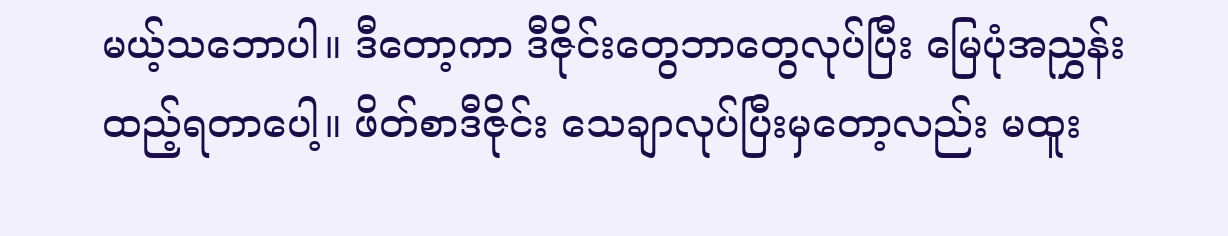မယ့်သဘောပါ။ ဒီတော့ကာ ဒီဇိုင်းတွေဘာတွေလုပ်ပြီး မြေပုံအညွှန်း ထည့်ရတာပေါ့။ ဖိတ်စာဒီဇိုင်း သေချာလုပ်ပြီးမှတော့လည်း မထူး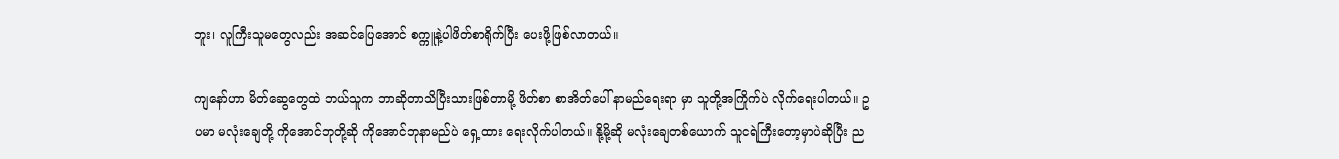ဘူး၊ လူကြီးသူမတွေလည်း အဆင်ပြေအောင် စက္ကူနဲ့ပါဖိတ်စာရိုက်ပြီး ပေးဖို့ဖြစ်လာတယ်။

ကျနော်ဟာ မိတ်ဆွေတွေထဲ ဘယ်သူက ဘာဆိုတာသိပြီးသားဖြစ်တာမို့ ဖိတ်စာ စာအိတ်ပေါ် နာမည်ရေးရာ မှာ သူတို့အကြိုက်ပဲ လိုက်ရေးပါတယ်။ ဥပမာ မလုံးချေတို့ ကိုအောင်ဘုတို့ဆို ကိုအောင်ဘုနာမည်ပဲ ရှေ့ထား ရေးလိုက်ပါတယ်။ နို့မို့ဆို မလုံးချေတစ်ယောက် သူငရဲကြီးတော့မှာပဲဆိုပြီး ည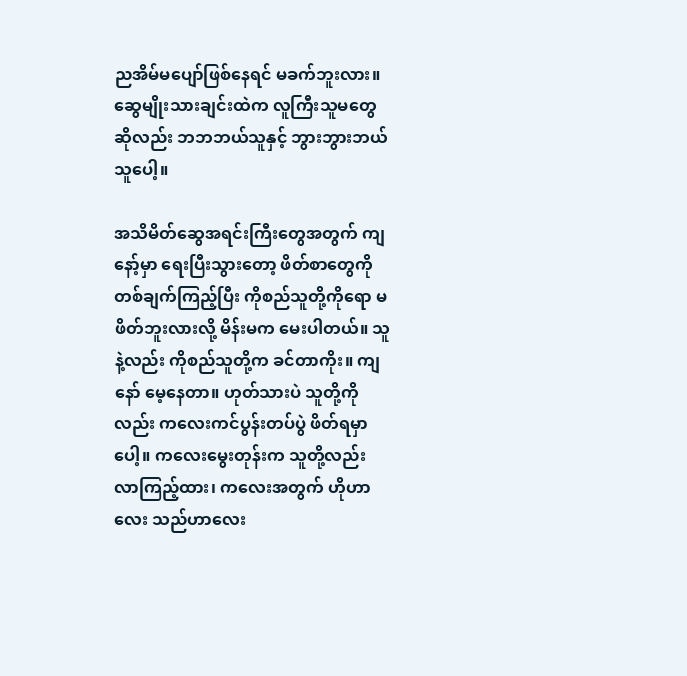ညအိမ်မပျော်ဖြစ်နေရင် မခက်ဘူးလား။ ဆွေမျိုးသားချင်းထဲက လူကြီးသူမတွေဆိုလည်း ဘဘဘယ်သူနှင့် ဘွားဘွားဘယ်သူပေါ့။

အသိမိတ်ဆွေအရင်းကြီးတွေအတွက် ကျနော့်မှာ ရေးပြီးသွားတော့ ဖိတ်စာတွေကို တစ်ချက်ကြည့်ပြီး ကိုစည်သူတို့ကိုရော မဖိတ်ဘူးလားလို့ မိန်းမက မေးပါတယ်။ သူနဲ့လည်း ကိုစည်သူတို့က ခင်တာကိုး။ ကျနော် မေ့နေတာ။ ဟုတ်သားပဲ သူတို့ကိုလည်း ကလေးကင်ပွန်းတပ်ပွဲ ဖိတ်ရမှာပေါ့။ ကလေးမွေးတုန်းက သူတို့လည်း လာကြည့်ထား၊ ကလေးအတွက် ဟိုဟာလေး သည်ဟာလေး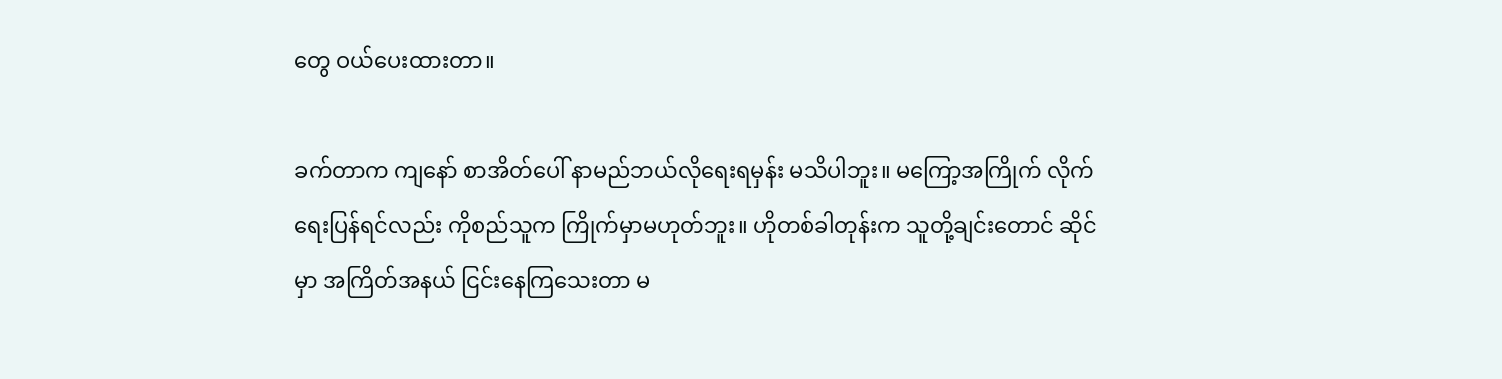တွေ ဝယ်ပေးထားတာ။

ခက်တာက ကျနော် စာအိတ်ပေါ် နာမည်ဘယ်လိုရေးရမှန်း မသိပါဘူး။ မကြော့အကြိုက် လိုက်ရေးပြန်ရင်လည်း ကိုစည်သူက ကြိုက်မှာမဟုတ်ဘူး။ ဟိုတစ်ခါတုန်းက သူတို့ချင်းတောင် ဆိုင်မှာ အကြိတ်အနယ် ငြင်းနေကြသေးတာ မ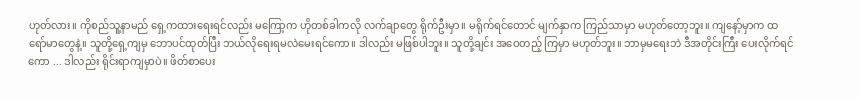ဟုတ်လား။ ကိုစည်သူ့နာမည် ရှေ့ကထားရေးရင်လည်း မကြော့က ဟိုတစ်ခါကလို လက်ချာတွေ ရိုက်ဦးမှာ။ မရိုက်ရင်တောင် မျက်နှာက ကြည်သာမှာ မဟုတ်တော့ဘူး။ ကျနော့်မှာက ထရော်မာတွေနဲ့။ သူတို့ရှေ့ကျမှ ဘောပင်ထုတ်ပြီး ဘယ်လိုရေးရမလဲမေးရင်ကော။ ဒါလည်း မဖြစ်ပါဘူး။ သူတို့ချင်း အဝေတည့် ကြမှာ မဟုတ်ဘူး။ ဘာမှမရေးဘဲ ဒီအတိုင်းကြီး ပေးလိုက်ရင်ကော ... ဒါလည်း ရိုင်းရာကျမှာပဲ။ ဖိတ်စာပေး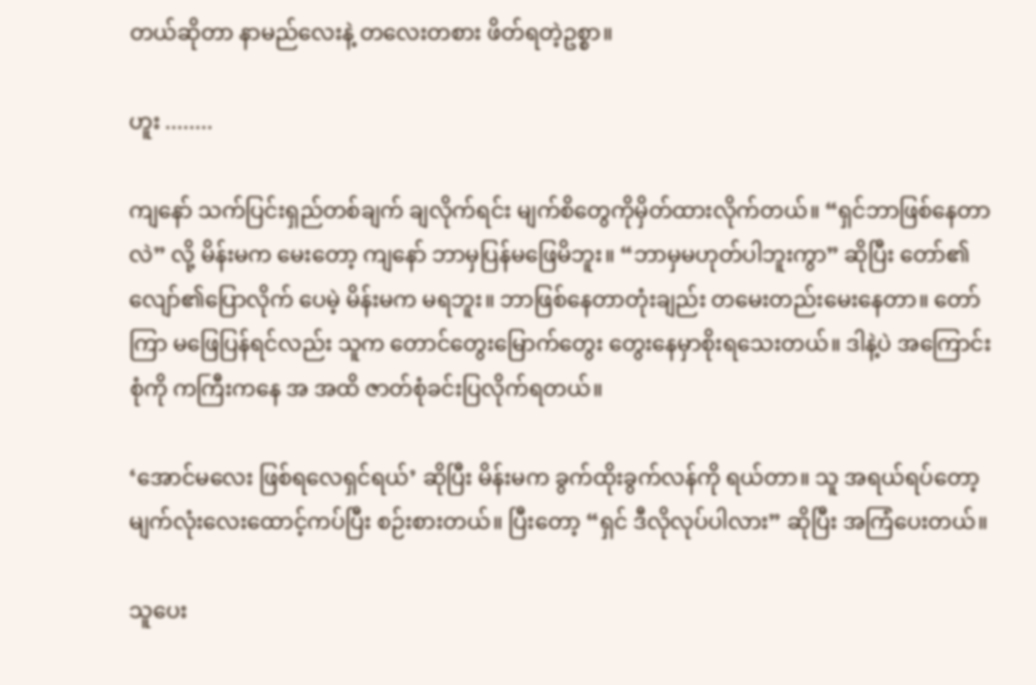တယ်ဆိုတာ နာမည်လေးနဲ့ တလေးတစား ဖိတ်ရတဲ့ဥစ္စာ။

ဟူး ........

ကျနော် သက်ပြင်းရှည်တစ်ချက် ချလိုက်ရင်း မျက်စိတွေကိုမှိတ်ထားလိုက်တယ်။ “ရှင်ဘာဖြစ်နေတာလဲ” လို့ မိန်းမက မေးတော့ ကျနော် ဘာမှပြန်မဖြေမိဘူး။ “ဘာမှမဟုတ်ပါဘူးကွာ” ဆိုပြီး တော်၏လျော်၏ပြောလိုက် ပေမဲ့ မိန်းမက မရဘူး။ ဘာဖြစ်နေတာတုံးချည်း တမေးတည်းမေးနေတာ။ တော်ကြာ မဖြေပြန်ရင်လည်း သူက တောင်တွေးမြောက်တွေး တွေးနေမှာစိုးရသေးတယ်။ ဒါနဲ့ပဲ အကြောင်းစုံကို ကကြီးကနေ အ အထိ ဇာတ်စုံခင်းပြလိုက်ရတယ်။

‘အောင်မလေး ဖြစ်ရလေရှင်ရယ်’ ဆိုပြီး မိန်းမက ခွက်ထိုးခွက်လန်ကို ရယ်တာ။ သူ အရယ်ရပ်တော့ မျက်လုံးလေးထောင့်ကပ်ပြီး စဉ်းစားတယ်။ ပြီးတော့ “ရှင် ဒီလိုလုပ်ပါလား” ဆိုပြီး အကြံပေးတယ်။

သူပေး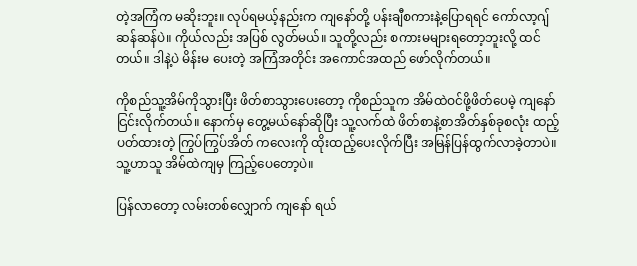တဲ့အကြံက မဆိုးဘူး။ လုပ်ရမယ့်နည်းက ကျနော်တို့ ပန်းချီစကားနဲ့ပြောရရင် ကော်လာ့ဂျ် ဆန်ဆန်ပဲ။ ကိုယ်လည်း အပြစ် လွတ်မယ်။ သူတို့လည်း စကားမများရတော့ဘူးလို့ ထင်တယ်။ ဒါနဲ့ပဲ မိန်းမ ပေးတဲ့ အကြံအတိုင်း အကောင်အထည် ဖော်လိုက်တယ်။

ကိုစည်သူ့အိမ်ကိုသွားပြီး ဖိတ်စာသွားပေးတော့ ကိုစည်သူက အိမ်ထဲဝင်ဖို့ဖိတ်ပေမဲ့ ကျနော် ငြင်းလိုက်တယ်။ နောက်မှ တွေ့မယ်နော်ဆိုပြီး သူ့လက်ထဲ ဖိတ်စာနဲ့စာအိတ်နှစ်ခုစလုံး ထည့်ပတ်ထားတဲ့ ကြွပ်ကြွပ်အိတ် ကလေးကို ထိုးထည့်ပေးလိုက်ပြီး အမြန်ပြန်ထွက်လာခဲ့တာပဲ။ သူ့ဟာသူ အိမ်ထဲကျမှ ကြည့်ပေတော့ပဲ။

ပြန်လာတော့ လမ်းတစ်လျှောက် ကျနော် ရယ်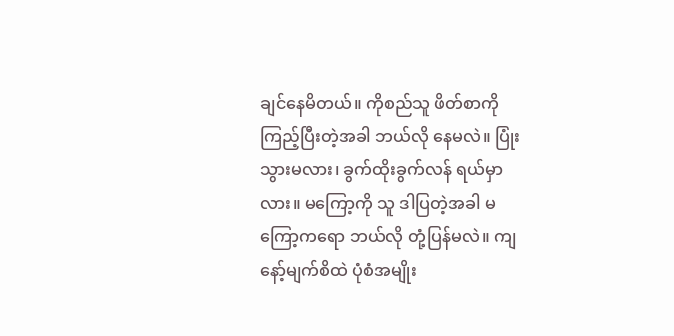ချင်နေမိတယ်။ ကိုစည်သူ ဖိတ်စာကိုကြည့်ပြီးတဲ့အခါ ဘယ်လို နေမလဲ။ ပြုံးသွားမလား၊ ခွက်ထိုးခွက်လန် ရယ်မှာလား။ မကြော့ကို သူ ဒါပြတဲ့အခါ မကြော့ကရော ဘယ်လို တုံ့ပြန်မလဲ။ ကျနော့်မျက်စိထဲ ပုံစံအမျိုး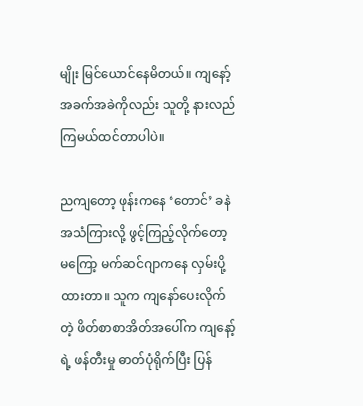မျိုး မြင်ယောင်နေမိတယ်။ ကျနော့်အခက်အခဲကိုလည်း သူတို့ နားလည်ကြမယ်ထင်တာပါပဲ။

ညကျတော့ ဖုန်းကနေ ‘တောင်’ ခနဲအသံကြားလို့ ဖွင့်ကြည့်လိုက်တော့ မကြော့ မက်ဆင်ဂျာကနေ လှမ်းပို့ထားတာ။ သူက ကျနော်ပေးလိုက်တဲ့ ဖိတ်စာစာအိတ်အပေါ်က ကျနော့်ရဲ့ ဖန်တီးမှု ဓာတ်ပုံရိုက်ပြီး ပြန်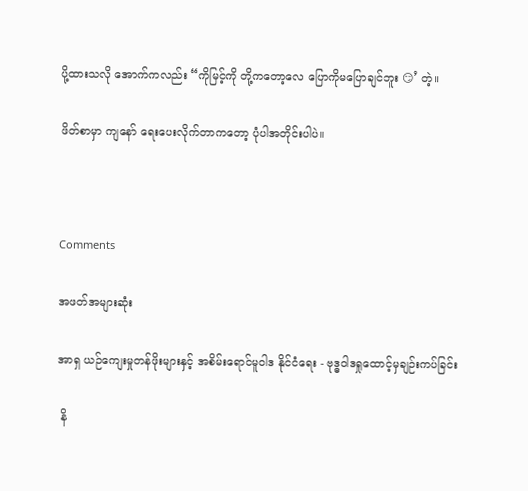ပို့ထားသလို အောက်ကလည်း “ကိုမြင့်ကို တို့ကတော့လေ ပြောကိုမပြောချင်ဘူး 😏’ တဲ့။

ဖိတ်စာမှာ ကျနော် ရေးပေးလိုက်တာကတော့ ပုံပါအတိုင်းပါပဲ။



Comments

အဖတ်အများဆုံး

အာရှ ယဉ်ကျေးမှုတန်ဖိုးများနှင့် အစိမ်းရောင်မူဝါဒ နိုင်ငံရေး - ဗုဒ္ဓဝါဒရှုထောင့်မှချဉ်းကပ်ခြင်း

 နိ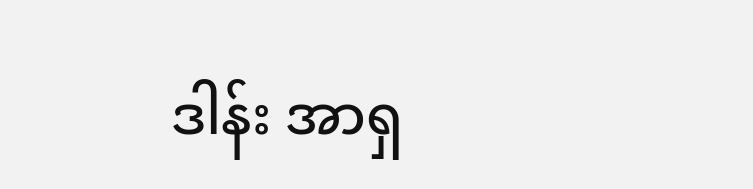ဒါန်း အာရှ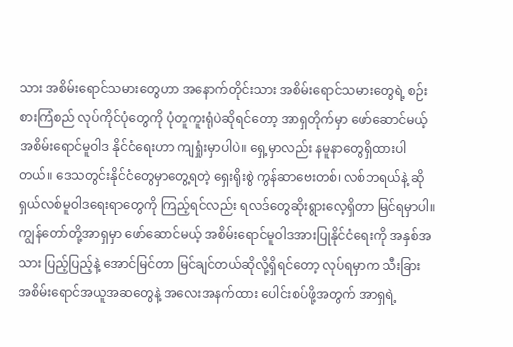သား အစိမ်းရောင်သမားတွေဟာ အနောက်တိုင်းသား အစိမ်းရောင်သမားတွေရဲ့ စဉ်းစားကြံစည် လုပ်ကိုင်ပုံတွေကို ပုံတူကူးရုံပဲဆိုရင်တော့ အာရှတိုက်မှာ ဖော်ဆောင်မယ့် အစိမ်းရောင်မူဝါဒ နိုင်ငံရေးဟာ ကျရှုံးမှာပါပဲ။ ရှေ့မှာလည်း နမူနာတွေရှိထားပါတယ်။ ဒေသတွင်းနိုင်ငံတွေမှာတွေ့ရတဲ့ ရှေးရိုးစွဲ ကွန်ဆာဗေးတစ်၊ လစ်ဘရယ်နဲ့ ဆိုရှယ်လစ်မူဝါဒရေးရာတွေကို ကြည့်ရင်လည်း ရလဒ်တွေဆိုးရွားလေ့ရှိတာ မြင်ရမှာပါ။ ကျွန်တော်တို့အာရှမှာ ဖော်ဆောင်မယ့် အစိမ်းရောင်မူဝါဒအားပြုနိုင်ငံရေးကို အနှစ်အသား ပြည့်ပြည့်နဲ့ အောင်မြင်တာ မြင်ချင်တယ်ဆိုလို့ရှိရင်တော့ လုပ်ရမှာက သီးခြား အစိမ်းရောင်အယူအဆတွေနဲ့ အလေးအနက်ထား ပေါင်းစပ်ဖို့အတွက် အာရှရဲ့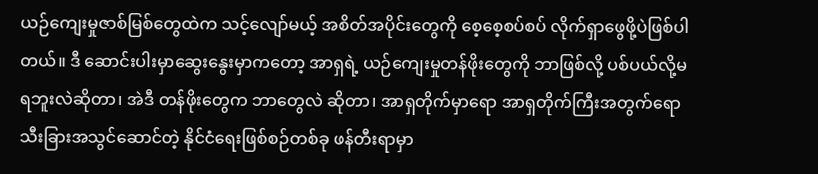ယဉ်ကျေးမှုဇာစ်မြစ်တွေထဲက သင့်လျော်မယ့် အစိတ်အပိုင်းတွေကို စေ့စေ့စပ်စပ် လိုက်ရှာဖွေဖို့ပဲဖြစ်ပါတယ်။ ဒီ ဆောင်းပါးမှာဆွေးနွေးမှာကတော့ အာရှရဲ့ ယဉ်ကျေးမှုတန်ဖိုးတွေကို ဘာဖြစ်လို့ ပစ်ပယ်လို့မရဘူးလဲဆိုတာ၊ အဲဒီ တန်ဖိုးတွေက ဘာတွေလဲ ဆိုတာ၊ အာရှတိုက်မှာရော အာရှတိုက်ကြီးအတွက်ရော သီးခြားအသွင်ဆောင်တဲ့ နိုင်ငံရေးဖြစ်စဉ်တစ်ခု ဖန်တီးရာမှာ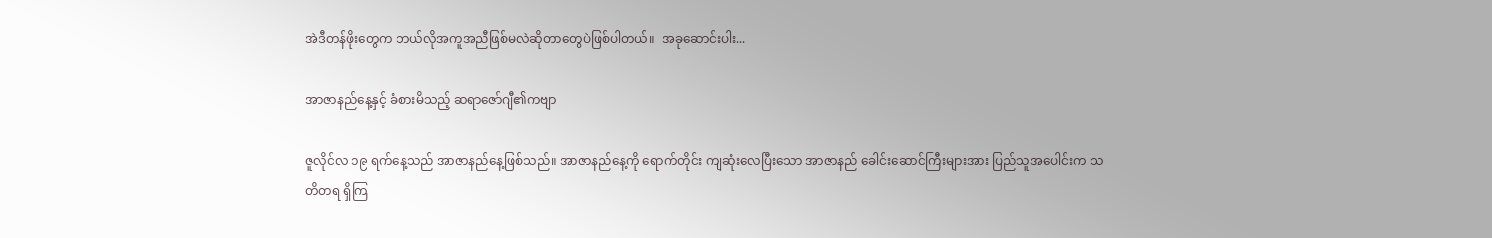အဲဒီတန်ဖိုးတွေက ဘယ်လိုအကူအညီဖြစ်မလဲဆိုတာတွေပဲဖြစ်ပါတယ်။  အခုဆောင်းပါး...

အာဇာနည်နေ့နှင့် ခံစားမိသည့် ဆရာဇော်ဂျီ၏ကဗျာ

ဇူလိုင်လ ၁၉ ရက်နေ့သည် အာဇာနည်နေ့ဖြစ်သည်။ အာဇာနည်နေ့ကို ရောက်တိုင်း ကျဆုံးလေပြီးသော အာဇာနည် ခေါင်းဆောင်ကြီးများအား ပြည်သူအပေါင်းက သတိတရ ရှိကြ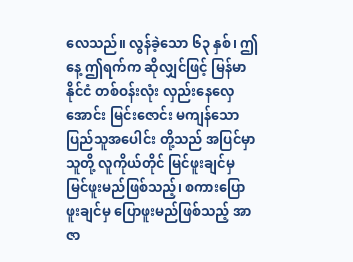လေသည်။ လွန်ခဲ့သော ၆၃ နှစ်၊ ဤနေ့ ဤရက်က ဆိုလျှင်ဖြင့် မြန်မာနိုင်ငံ တစ်ဝန်းလုံး လှည်းနေလှေအောင်း မြင်းဇောင်း မကျန်သော ပြည်သူအပေါင်း တို့သည် အပြင်မှာ သူတို့ လူကိုယ်တိုင် မြင်ဖူးချင်မှ မြင်ဖူးမည်ဖြစ်သည့်၊ စကားပြောဖူးချင်မှ ပြောဖူးမည်ဖြစ်သည့် အာဇာ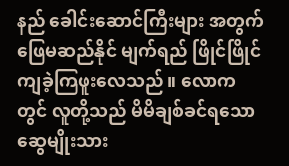နည် ခေါင်းဆောင်ကြီးများ အတွက် ဖြေမဆည်နိုင် မျက်ရည် ဖြိုင်ဖြိုင် ကျခဲ့ကြဖူးလေသည်။ လောကတွင် လူတို့သည် မိမိချစ်ခင်ရသော ဆွေမျိုးသား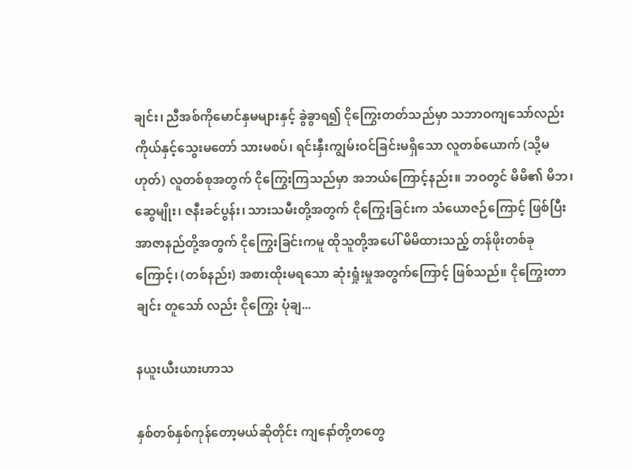ချင်း၊ ညီအစ်ကိုမောင်နှမများနှင့် ခွဲခွာရ၍ ငိုကြွေးတတ်သည်မှာ သဘာဝကျသော်လည်း ကိုယ်နှင့်သွေးမတော် သားမစပ်၊ ရင်းနှီးကျွမ်းဝင်ခြင်းမရှိသော လူတစ်ယောက် (သို့မဟုတ်) လူတစ်စုအတွက် ငိုကြွေးကြသည်မှာ အဘယ်ကြောင့်နည်း။ ဘဝတွင် မိမိ၏ မိဘ၊ ဆွေမျိုး၊ ဇနီးခင်ပွန်း၊ သားသမီးတို့အတွက် ငိုကြွေးခြင်းက သံယောဇဉ်ကြောင့် ဖြစ်ပြီး အာဇာနည်တို့အတွက် ငိုကြွေးခြင်းကမူ ထိုသူတို့အပေါ် မိမိထားသည့် တန်ဖိုးတစ်ခုကြောင့်၊ (တစ်နည်း) အစားထိုးမရသော ဆုံးရှုံးမှုအတွက်ကြောင့် ဖြစ်သည်။ ငိုကြွေးတာချင်း တူသော် လည်း ငိုကြွေး ပုံချ...

နယူးယီးယားဟာသ

နှစ်တစ်နှစ်ကုန်တော့မယ်ဆိုတိုင်း ကျနော်တို့တတွေ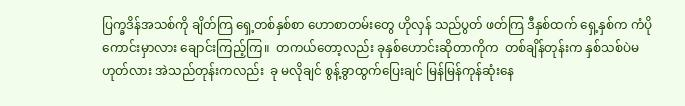ပြက္ခဒိန်အသစ်ကို ချိတ်ကြ ရှေ့တစ်နှစ်စာ ဟောစာတမ်းတွေ ဟိုလှန် သည်ပွတ် ဖတ်ကြ ဒီနှစ်ထက် ရှေ့နှစ်က ကံပိုကောင်းမှာလား ချောင်းကြည့်ကြ။  တကယ်တော့လည်း ခုနှစ်ဟောင်းဆိုတာကိုက  တစ်ချိန်တုန်းက နှစ်သစ်ပဲမဟုတ်လား အဲသည်တုန်းကလည်း  ခု မလိုချင် စွန့်ခွာထွက်ပြေးချင် မြန်မြန်ကုန်ဆုံးနေ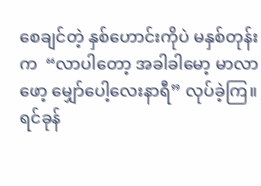စေချင်တဲ့ နှစ်ဟောင်းကိုပဲ မနှစ်တုန်းက  “လာပါတော့ အခါခါမော့ မာလာဖော့ မျှော်ပေါ့လေးနာရီ” လုပ်ခဲ့ကြ။ ရင်ခုန်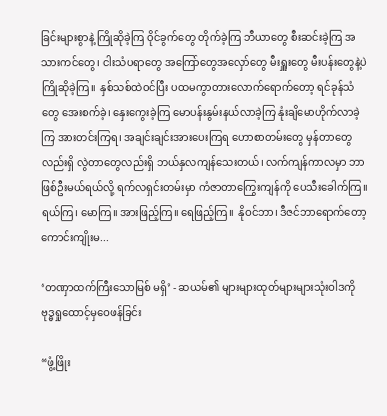ခြင်းများစွာနဲ့ ကြိုဆိုခဲ့ကြ ဝိုင်ခွက်တွေ တိုက်ခဲ့ကြ ဘီယာတွေ စီးဆင်းခဲ့ကြ အသားကင်တွေ၊ ငါးသံပရာတွေ အကြော်တွေအလှော်တွေ မီးရှူးတွေ မီးပန်းတွေနဲ့ပဲ  ကြိုဆိုခဲ့ကြ။  နှစ်သစ်ထဲဝင်ပြီး ပထမကွာတားလောက်ရောက်တော့ ရင်ခုန်သံတွေ အေးစက်ခဲ့၊ နှေးကွေးခဲ့ကြ မောပန်းနွမ်းနယ်လာခဲ့ကြ နုံးချိမောဟိုက်လာခဲ့ကြ အားတင်းကြရ၊ အချင်းချင်းအားပေးကြရ ဟောစာတမ်းတွေ မှန်တာတွေလည်းရှိ လွဲတာတွေလည်းရှိ ဘယ်နှလကျန်သေးတယ်၊ လက်ကျန်ကာလမှာ ဘာဖြစ်ဦးမယ်ရယ်လို့ ရက်လရှင်းတမ်းမှာ ကံဇာတာကြွေးကျန်ကို ပေသီးခေါက်ကြ။  ရယ်ကြ၊ မောကြ။ အားဖြည့်ကြ။ ရေဖြည့်ကြ။  နိုဝင်ဘာ၊ ဒီဇင်ဘာရောက်တော့ ကောင်းကျိုးမ...

‘တဏှာထက်ကြီးသောမြစ် မရှိ’ - ဆယမ်၏ များများထုတ်များများသုံးဝါဒကို ဗုဒ္ဓရှုထောင့်မှဝေဖန်ခြင်း

“ဖွံ့ဖြိုး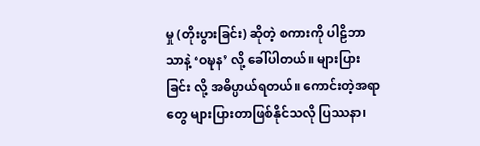မှု (တိုးပွားခြင်း) ဆိုတဲ့ စကားကို ပါဠိဘာသာနဲ့ ‘ဝဍ္ဎန’ လို့ ခေါ်ပါတယ်။ များပြားခြင်း လို့ အဓိပ္ပာယ်ရတယ်။ ကောင်းတဲ့အရာတွေ များပြားတာဖြစ်နိုင်သလို ပြဿနာ၊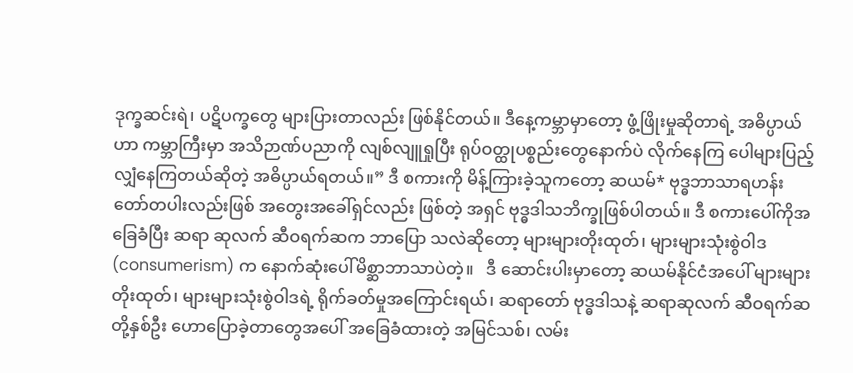ဒုက္ခဆင်းရဲ၊ ပဋိပက္ခတွေ များပြားတာလည်း ဖြစ်နိုင်တယ်။ ဒီနေ့ကမ္ဘာမှာတော့ ဖွံ့ဖြိုးမှုဆိုတာရဲ့ အဓိပ္ပာယ်ဟာ ကမ္ဘာကြီးမှာ အသိဉာဏ်ပညာကို လျစ်လျူရှုပြီး ရုပ်ဝတ္ထုပစ္စည်းတွေနောက်ပဲ လိုက်နေကြ ပေါများပြည့်လျှံနေကြတယ်ဆိုတဲ့ အဓိပ္ပာယ်ရတယ်။” ဒီ စကားကို မိန့်ကြားခဲ့သူကတော့ ဆယမ်* ဗုဒ္ဓဘာသာရဟန်းတော်တပါးလည်းဖြစ် အတွေးအခေါ်ရှင်လည်း ဖြစ်တဲ့ အရှင် ဗုဒ္ဓဒါသဘိက္ခုဖြစ်ပါတယ်။ ဒီ စကားပေါ်ကိုအခြေခံပြီး ဆရာ ဆုလက် ဆီဝရက်ဆက ဘာပြော သလဲဆိုတော့ များများတိုးထုတ်၊ များများသုံးစွဲဝါဒ (consumerism) က နောက်ဆုံးပေါ်မိစ္ဆာဘာသာပဲတဲ့။   ဒီ ဆောင်းပါးမှာတော့ ဆယမ်နိုင်ငံအပေါ် များများတိုးထုတ်၊ များများသုံးစွဲဝါဒရဲ့ ရိုက်ခတ်မှုအကြောင်းရယ်၊ ဆရာတော် ဗုဒ္ဓဒါသနဲ့ ဆရာဆုလက် ဆီဝရက်ဆတို့နှစ်ဦး ဟောပြောခဲ့တာတွေအပေါ် အခြေခံထားတဲ့ အမြင်သစ်၊ လမ်း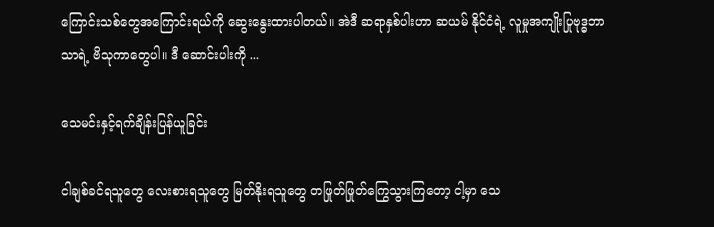ကြောင်းသစ်တွေအကြောင်းရယ်ကို ဆွေးနွေးထားပါတယ်။ အဲဒီ ဆရာနှစ်ပါးဟာ ဆယမ် နိုင်ငံရဲ့ လူမှုအကျိုးပြုဗုဒ္ဓဘာသာရဲ့ ဗိသုကာတွေပါ။ ဒီ ဆောင်းပါးကို ...

သေမင်းနှင့်ရက်ချိန်းပြန်ယူခြင်း

ငါချစ်ခင်ရသူတွေ လေးစားရသူတွေ မြတ်နိုးရသူတွေ တဖြုတ်ဖြုတ်ကြွေသွားကြတော့ ငါ့မှာ သေ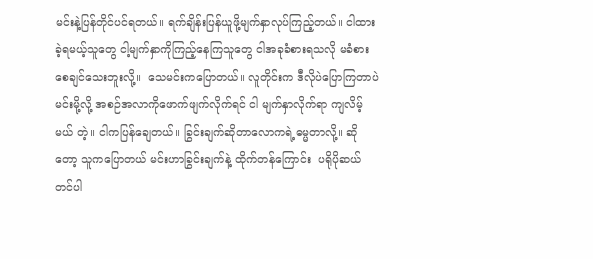မင်းနဲ့ပြန်တိုင်ပင်ရတယ်။ ရက်ချိန်းပြန်ယူဖို့မျက်နှာလုပ်ကြည့်တယ်။ ငါထားခဲ့ရမယ့်သူတွေ ငါ့မျက်နှာကိုကြည့်နေကြသူတွေ ငါအခုခံစားရသလို မခံစားစေချင်သေးဘူးလို့။  သေမင်းကပြောတယ်။ လူတိုင်းက ဒီလိုပဲပြောကြတာပဲ မင်းမို့လို့ အစဉ်အလာကိုဖောက်ဖျက်လိုက်ရင် ငါ မျက်နှာလိုက်ရာ ကျလိမ့်မယ် တဲ့။ ငါကပြန်ချေတယ်။ ခြွင်းချက်ဆိုတာလောကရဲ့ဓမ္မတာလို့။ ဆိုတော့ သူကပြောတယ် မင်းဟာခြွင်းချက်နဲ့ ထိုက်တန်ကြောင်း  ပရိုပိုဆယ် တင်ပါ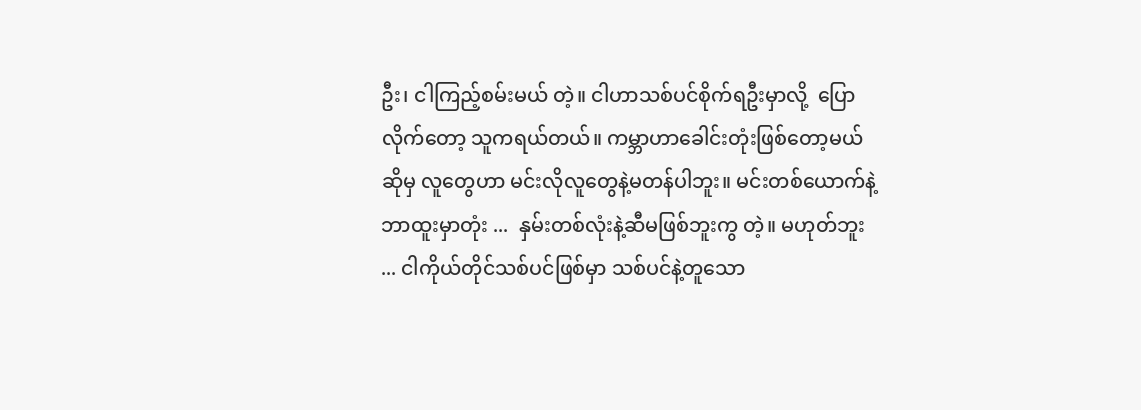ဦး၊ ငါကြည့်စမ်းမယ် တဲ့။ ငါဟာသစ်ပင်စိုက်ရဦးမှာလို့  ပြောလိုက်တော့ သူကရယ်တယ်။ ကမ္ဘာဟာခေါင်းတုံးဖြစ်တော့မယ်ဆိုမှ လူတွေဟာ မင်းလိုလူတွေနဲ့မတန်ပါဘူး။ မင်းတစ်ယောက်နဲ့ ဘာထူးမှာတုံး ...  နှမ်းတစ်လုံးနဲ့ဆီမဖြစ်ဘူးကွ တဲ့။ မဟုတ်ဘူး ... ငါကိုယ်တိုင်သစ်ပင်ဖြစ်မှာ သစ်ပင်နဲ့တူသော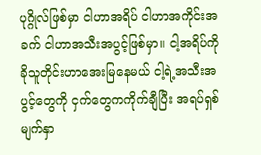ပုဂ္ဂိုလ်ဖြစ်မှာ ငါဟာအရိပ် ငါဟာအကိုင်းအခက် ငါဟာအသီးအပွင့်ဖြစ်မှာ။ ငါ့အရိပ်ကိုခိုသူတိုင်းဟာအေးမြနေမယ် ငါ့ရဲ့အသီးအပွင့်တွေကို ငှက်တွေကကိုက်ချီပြီး အရပ်ရှစ်မျက်နှာ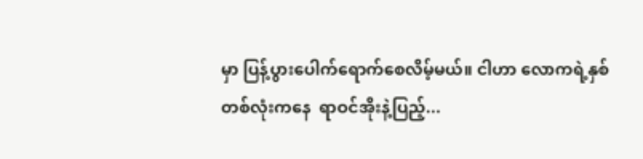မှာ ပြန့်ပွားပေါက်ရောက်စေလိမ့်မယ်။ ငါဟာ လောကရဲ့နှစ်တစ်လုံးကနေ  ရာဝင်အိုးနဲ့ပြည့်...